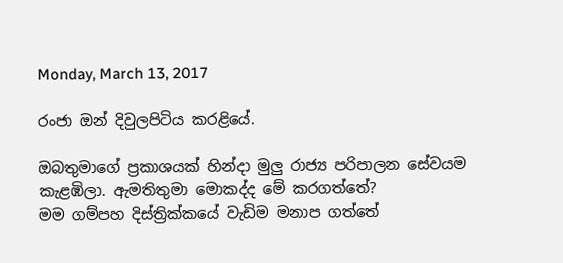Monday, March 13, 2017

රංජා ඔන් දිවුලපිටිය කරළියේ.

ඔබතුමාගේ ප්‍රකාශයක් හින්දා මුලු රාජ්‍ය පරිපාලන සේවයම කැළඹිලා. ඇමතිතුමා මොකද්ද මේ කරගත්තේ?
මම ගම්පහ දිස්ත්‍රික්කයේ වැඩිම මනාප ගත්තේ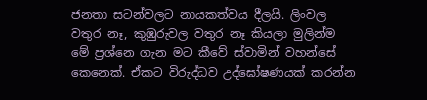ජනතා සටන්වලට නායකත්වය දීලයි. ලිංවල වතුර නෑ, කුඹුරුවල වතුර නෑ කියලා මුලින්ම මේ ප්‍රශ්නෙ ගැන මට කීවේ ස්වාමින් වහන්සේ කෙනෙක්. ඒකට විරුද්ධව උද්ඝෝෂණයක් කරන්න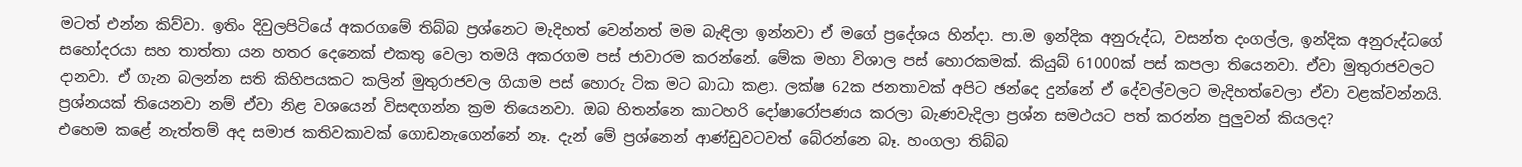මටත් එන්න කිව්වා. ඉතිං දිවුලපිටියේ අකරගමේ තිබ්බ ප්‍රශ්නෙට මැදිහත් වෙන්නත් මම බැඳිලා ඉන්නවා ඒ මගේ ප්‍රදේශය හින්දා. පා.ම ඉන්දික අනුරුද්ධ, වසන්ත දංගල්ල, ඉන්දික අනුරුද්ධගේ සහෝදරයා සහ තාත්තා යන හතර දෙනෙක් එකතු වෙලා තමයි අකරගම පස් ජාවාරම කරන්නේ. මේක මහා විශාල පස් හොරකමක්. කියුබ් 61000ක් පස් කපලා තියෙනවා. ඒවා මුතුරාජවලට දානවා. ඒ ගැන බලන්න සති කිහිපයකට කලින් මුතුරාජවල ගියාම පස් හොරු ටික මට බාධා කළා. ලක්ෂ 62ක ජනතාවක් අපිට ඡන්දෙ දුන්නේ ඒ දේවල්වලට මැදිහත්වෙලා ඒවා වළක්වන්නයි.
ප්‍රශ්නයක් තියෙනවා නම් ඒවා නිළ වශයෙන් විසඳගන්න ක්‍රම තියෙනවා. ඔබ හිතන්නෙ කාටහරි දෝෂාරෝපණය කරලා බැණවැදිලා ප්‍රශ්න සමථයට පත් කරන්න පුලුවන් කියලද?
එහෙම කළේ නැත්තම් අද සමාජ කතිවකාවක් ගොඩනැගෙන්නේ නෑ. දැන් මේ ප්‍රශ්නෙන් ආණ්ඩුවටවත් බේරන්නෙ බෑ. හංගලා තිබ්බ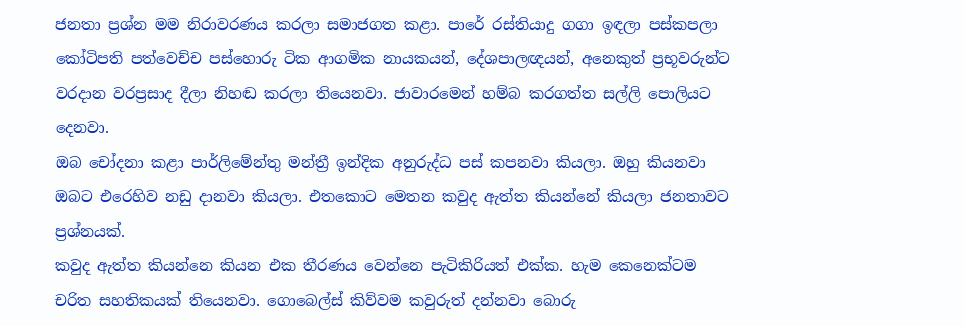ජනතා ප්‍රශ්න මම නිරාවරණය කරලා සමාජගත කළා. පාරේ රස්තියාදු ගගා ඉඳලා පස්කපලා කෝටිපති පත්වෙච්ච පස්හොරු ටික ආගමික නායකයන්, දේශපාලඥයන්, අනෙකුත් ප්‍රභූවරුන්ට වරදාන වරප්‍රසාද දීලා නිහඬ කරලා තියෙනවා. ජාවාරමෙන් හම්බ කරගත්ත සල්ලි පොලියට දෙනවා.
ඔබ චෝදනා කළා පාර්ලිමේන්තු මන්ත්‍රී ඉන්දික අනුරුද්ධ පස් කපනවා කියලා. ඔහු කියනවා ඔබට එරෙහිව නඩු දානවා කියලා. එතකොට මෙතන කවුද ඇත්ත කියන්නේ කියලා ජනතාවට ප්‍රශ්නයක්.
කවුද ඇත්ත කියන්නෙ කියන එක තීරණය වෙන්නෙ පැටිකිරියත් එක්ක. හැම කෙනෙක්ටම චරිත සහතිකයක් තියෙනවා. ගොබෙල්ස් කිව්වම කවුරුත් දන්නවා බොරු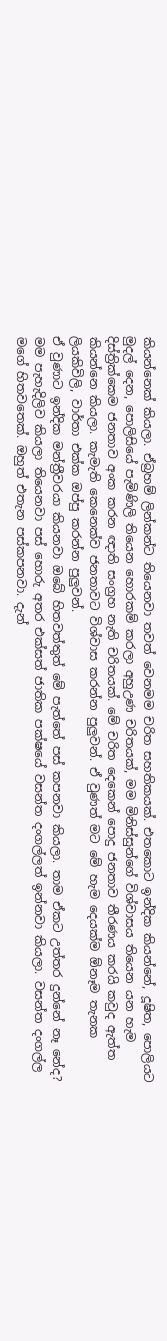කියන්නෙක් කියලා. ඒබ්‍රහම් ලින්කන්ට තියෙනවා තවත් වෙනමම චරිත සහතිකයක්. එතකොට ඉන්දික කියන්නේ, දූෂිත, පොලියට මුදල් දෙන, පොලිසියේ පැමිණිලි තියෙන හොරකම් කරලා අහුඋණ චරිතයක්, මම මිනිස්සුන්ගේ විශ්වාසය තියෙන යන හැම දිස්ත්‍රික්කෙම ජනතාව අංක කරන ඥාති සංග්‍රහ නැති චරිතයක්. මේ චරිත දෙකෙන් පොදු ජනතාව තීරණය කරයි කවුද ඇත්ත කියන්නෙ කියලා. කැමැති කෙනෙක්ව ජනතාවට විශ්වාස කරන්න පුලුවන්. ඒ වුණත් මට මේ හැම දෙයක්ම ඕනෑම තැනක ලියකිවිලි, වාර්තා එක්ක ඔප්පු කරන්න පුලුවන්.
ඒ වුණාට ඉන්දික මන්ත්‍රීවරයා කියනවා ඔබේ හිතවත්තුත් මේ පැත්තේ පස් කපනවා කියලා. තාම ඒකට උත්තර දුන්නේ නෑ නේද?
මම පැහැදිලිව කියලා තියෙනවා පස් හොරු අතර එක්සත් ජාතික පක්ෂයේ වසන්ත දංගල්ලත් ඉන්නවා කියලා. වසන්ත දංගල්ල මගේ හිතවතෙක්. ඔහුත් එතැන පස්කපනවා. දැන්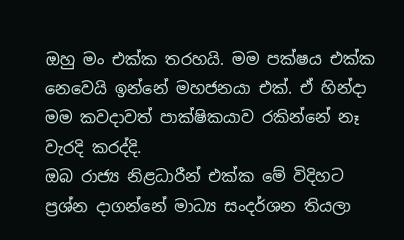ඔහු මං එක්ක තරහයි. මම පක්ෂය එක්ක නෙවෙයි ඉන්නේ මහජනයා එක්. ඒ හින්දා මම කවදාවත් පාක්ෂිකයාව රකින්නේ නෑ වැරදි කරද්දි.
ඔබ රාජ්‍ය නිළධාරීන් එක්ක මේ විදිහට ප්‍රශ්න දාගන්නේ මාධ්‍ය සංදර්ශන තියලා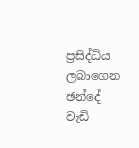ප්‍රසිද්ධිය ලබාගෙන ඡන්දේ වැඩි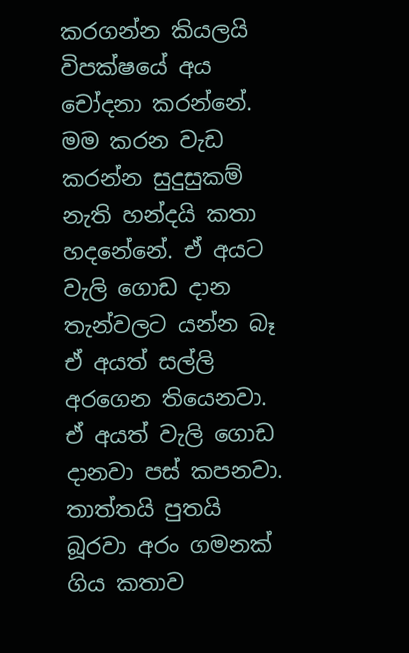කරගන්න කියලයි විපක්ෂයේ අය චෝදනා කරන්නේ.
මම කරන වැඩ කරන්න සුදුසුකම් නැති හන්දයි කතා හදනේනේ. ඒ අයට වැලි ගොඩ දාන තැන්වලට යන්න බෑ ඒ අයත් සල්ලි අරගෙන තියෙනවා. ඒ අයත් වැලි ගොඩ දානවා පස් කපනවා. තාත්තයි පුතයි බූරවා අරං ගමනක් ගිය කතාව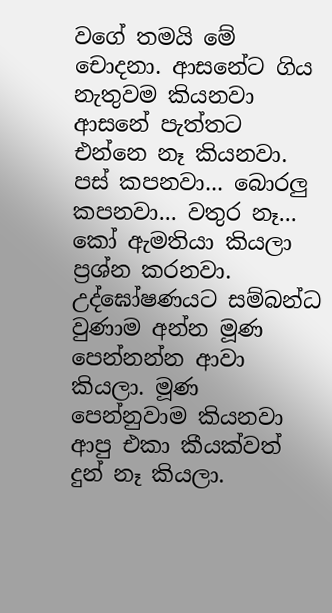වගේ තමයි මේ චොදනා. ආසනේට ගිය නැතුවම කියනවා ආසනේ පැත්තට එන්නෙ නෑ කියනවා. පස් කපනවා... බොරලු කපනවා... වතුර නෑ... කෝ ඇමතියා කියලා ප්‍රශ්න කරනවා. උද්ඝෝෂණයට සම්බන්ධ වුණාම අන්න මූණ පෙන්නන්න ආවා කියලා. මූණ පෙන්නුවාම කියනවා ආපු එකා කීයක්වත් දුන් නෑ කියලා.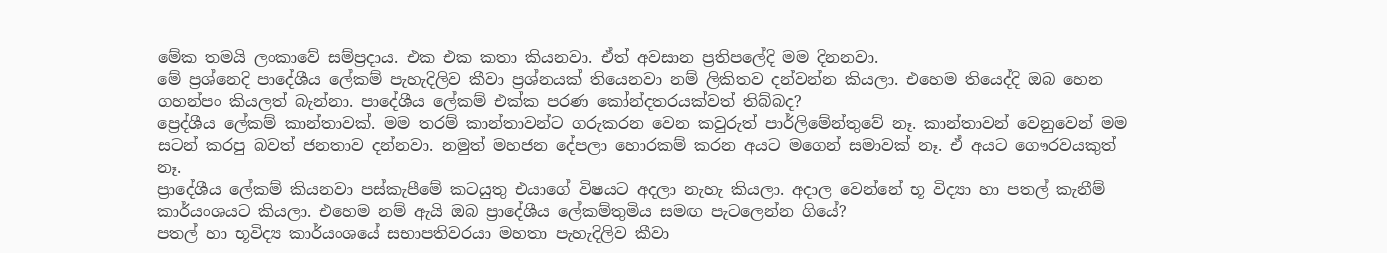මේක තමයි ලංකාවේ සම්ප්‍රදාය. එක එක කතා කියනවා. ඒත් අවසාන ප්‍රතිපලේදි මම දිනනවා.
මේ ප්‍රශ්නෙදි පාදේශීය ලේකම් පැහැදිලිව කීවා ප්‍රශ්නයක් තියෙනවා නම් ලිකිතව දන්වන්න කියලා. එහෙම තියෙද්දි ඔබ හෙන ගහන්පං කියලත් බැන්නා. පාදේශීය ලේකම් එක්ක පරණ කෝන්දතරයක්වත් තිබ්බද?
ප්‍රෙද්ශීය ලේකම් කාන්තාවක්. මම තරම් කාන්තාවන්ට ගරුකරන වෙන කවුරුත් පාර්ලිමේන්තුවේ නෑ. කාන්තාවන් වෙනුවෙන් මම සටන් කරපු බවත් ජනතාව දන්නවා. නමුත් මහජන දේපලා හොරකම් කරන අයට මගෙන් සමාවක් නෑ. ඒ අයට ගෞරවයකුත් නෑ.
ප්‍රාදේශීය ලේකම් කියනවා පස්කැපීමේ කටයුතු එයාගේ විෂයට අදලා නැහැ කියලා. අදාල වෙන්නේ භූ විද්‍යා හා පතල් කැනීම් කාර්යංශයට කියලා. එහෙම නම් ඇයි ඔබ ප්‍රාදේශීය ලේකම්තුමිය සමඟ පැටලෙන්න ගියේ?
පතල් හා භූවිද්‍ය කාර්යංශයේ සභාපතිවරයා මහතා පැහැදිලිව කීවා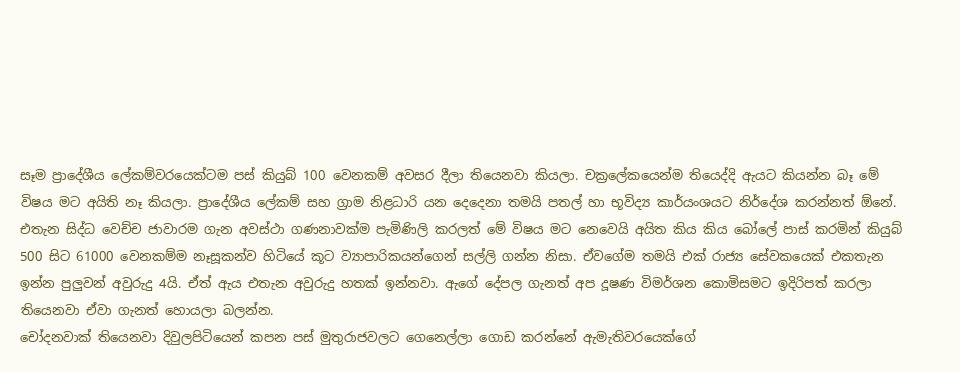සෑම ප්‍රාදේශීය ලේකම්වරයෙක්ටම පස් කියුබ් 100 වෙනකම් අවසර දීලා තියෙනවා කියලා. චක්‍රලේකයෙන්ම තියෙද්දි ඇයට කියන්න බෑ මේ විෂය මට අයිති නෑ කියලා. ප්‍රාදේශීය ලේකම් සහ ග්‍රාම නිළධාරි යන දෙදෙනා තමයි පතල් හා භූවිද්‍ය කාර්යංශයට නිර්දේශ කරන්නත් ඕනේ. එතැන සිද්ධ වෙච්ච ජාවාරම ගැන අවස්ථා ගණනාවක්ම පැමිණිලි කරලත් මේ විෂය මට නෙවෙයි අයිත කිය කිය බෝලේ පාස් කරමින් කියුබ් 500 සිට 61000 වෙනකම්ම නෑසූකන්ව හිටියේ කූට ව්‍යාපාරිකයන්ගෙන් සල්ලි ගන්න නිසා. ඒවගේම තමයි එක් රාජ්‍ය සේවකයෙක් එකතැන ඉන්න පුලුවන් අවුරුදු 4යි. ඒත් ඇය එතැන අවුරුදු හතක් ඉන්නවා. ඇගේ දේපල ගැනත් අප දූෂණ විමර්ශන කොමිසමට ඉදිරිපත් කරලා තියෙනවා ඒවා ගැනත් හොයලා බලන්න.
චෝදනවාක් තියෙනවා දිවුලපිටියෙන් කපන පස් මුතුරාජවලට ගෙනෙල්ලා ගොඩ කරන්නේ ඇමැතිවරයෙක්ගේ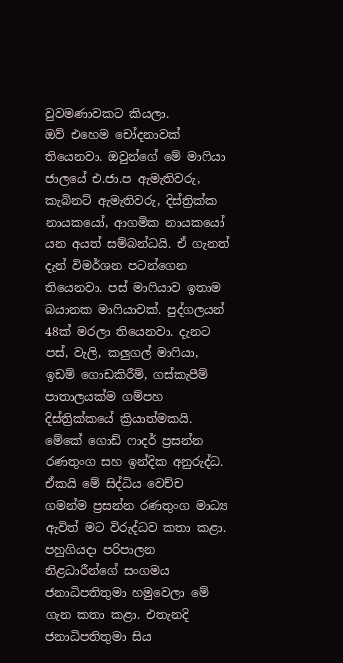වුවමණාවකට කියලා.
ඔව් එහෙම චෝදනාවක් තියෙනවා. ඔවුන්ගේ මේ මාෆියා ජාලයේ එ.ජා.ප ඇමැතිවරු, කැබිනට් ඇමැතිවරු, දිස්ත්‍රික්ක නායකයෝ, ආගමික නායකයෝ යන අයත් සම්බන්ධයි. ඒ ගැනත් දැන් විමර්ශන පටන්ගෙන තියෙනවා. පස් මාෆියාව ඉතාම බයානක මාෆියාවක්. පුද්ගලයන් 48ක් මරලා තියෙනවා. දැනට පස්, වැලි, කලුගල් මාෆියා, ඉඩම් ගොඩකිරීම්, ගස්කැපීම් පාතාලයක්ම ගම්පහ දිස්ත්‍රික්කයේ ක්‍රියාත්මකයි. මේකේ ගොඩ් ෆාදර් ප්‍රසන්න රණතුංග සහ ඉන්දික අනුරුද්ධ. ඒකයි මේ සිද්ධිය වෙච්ච ගමන්ම ප්‍රසන්න රණතුංග මාධ්‍ය ඇවිත් මට විරුද්ධව කතා කළා.
පහුගියදා පරිපාලන නිළධාරීන්ගේ සංගමය ජනාධිපතිතුමා හමුවෙලා මේ ගැන කතා කළා. එතැනදි ජනාධිපතිතුමා සිය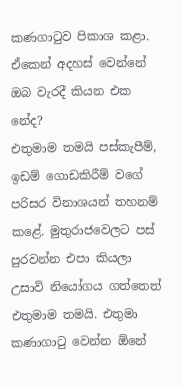කණගාටුව පිකාශ කළා. ඒකෙන් අදහස් වෙන්නේ ඔබ වැරදී කියන එක නේද?
එතුමාම තමයි පස්කැපීම්, ඉඩම් ගොඩකිරීම් වගේ පරිසර විනාශයන් තහනම් කළේ. මුතුරාජවෙලට පස් පුරවන්න එපා කියලා උසාවි නියෝගය ගත්තෙත් එතුමාම තමයි. එතුමා කණාගාටු වෙන්න ඕනේ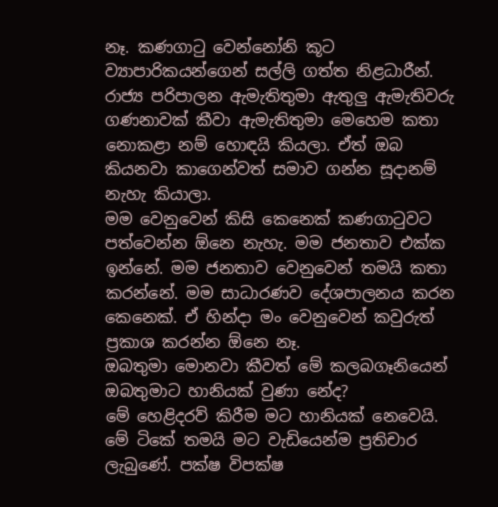නෑ. කණගාටු වෙන්නෝනි කූට ව්‍යාපාරිකයන්ගෙන් සල්ලි ගත්ත නිළධාරීන්.
රාජ්‍ය පරිපාලන ඇමැතිතුමා ඇතුලු ඇමැතිවරු ගණනාවක් කීවා ඇමැතිතුමා මෙහෙම කතා නොකළා නම් හොඳයි කියලා. ඒත් ඔබ කියනවා කාගෙන්වත් සමාව ගන්න සූදානම් නැහැ කියාලා.
මම වෙනුවෙන් කිසි කෙනෙක් කණගාටුවට පත්වෙන්න ඕනෙ නැහැ. මම ජනතාව එක්ක ඉන්නේ. මම ජනතාව වෙනුවෙන් තමයි කතා කරන්නේ. මම සාධාරණව දේශපාලනය කරන කෙනෙක්. ඒ හින්දා මං වෙනුවෙන් කවුරුත් ප්‍රකාශ කරන්න ඕනෙ නෑ.
ඔබතුමා මොනවා කීවත් මේ කලබගෑනියෙන් ඔබතුමාට හානියක් වුණා නේද?
මේ හෙළිදරව් කිරීම මට හානියක් නෙවෙයි. මේ ටිකේ තමයි මට වැඩියෙන්ම ප්‍රතිචාර ලැබුණේ. පක්ෂ විපක්ෂ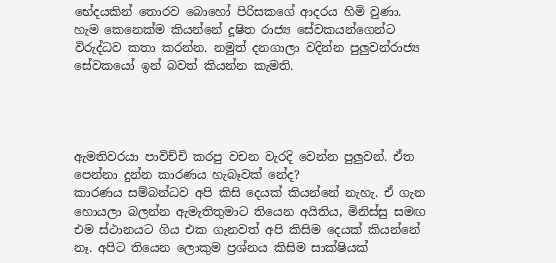භේදයකින් තොරව බොහෝ පිරිසකගේ ආදරය හිමි වුණා. හැම කෙනෙක්ම කියන්නේ දූෂිත රාජ්‍ය සේවකයන්ගෙන්ට විරුද්ධව කතා කරන්න. නමුත් දනගාලා වදින්න පුලුවන්රාජ්‍ය සේවකයෝ ඉන් බවත් කියන්න කැමති.




ඇමතිවරයා පාවිච්චි කරපු වචන වැරදි වෙන්න පුලුවන්. ඒත පෙන්නා දුන්න කාරණය හැබෑවක් නේද?
කාරණය සම්බන්ධව අපි කිසි දෙයක් කියන්නේ නැහැ. ඒ ගැන හොයලා බලන්න ඇමැතිතුමාට තියෙන අයිතිය, මිනිස්සු සමඟ එම ස්ථානයට ගිය එක ගැනවත් අපි කිසිම දෙයක් කියන්නේ නෑ. අපිට තියෙන ලොකුම ප්‍රශ්නය කිසිම සාක්ෂියක්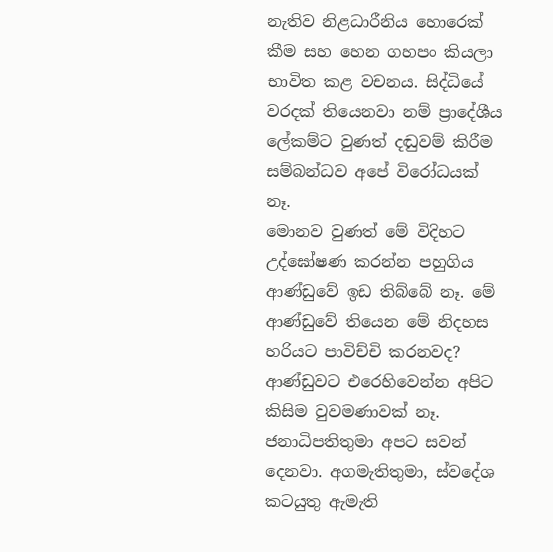නැතිව නිළධාරීනිය හොරෙක් කීම සහ හෙන ගහපං කියලා භාවිත කළ වචනය. සිද්ධියේ වරදක් තියෙනවා නම් ප්‍රාදේශීය ලේකම්ට වුණත් දඬුවම් කිරීම සම්බන්ධව අපේ විරෝධයක් නෑ.
මොනව වුණත් මේ විදිහට උද්ඝෝෂණ කරන්න පහුගිය ආණ්ඩුවේ ඉඩ තිබ්බේ නෑ. මේ ආණ්ඩුවේ තියෙන මේ නිදහස හරියට පාවිච්චි කරනවද?
ආණ්ඩුවට එරෙහිවෙන්න අපිට කිසිම වුවමණාවක් නෑ. ජනාධිපතිතුමා අපට සවන් දෙනවා. අගමැතිතුමා, ස්වදේශ කටයුතු ඇමැති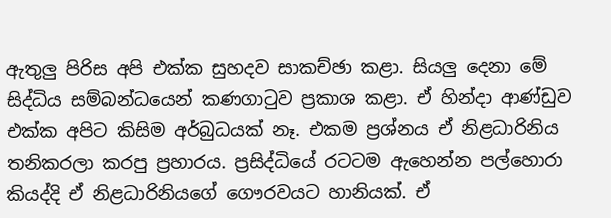ඇතුලු පිරිස අපි එක්ක සුහදව සාකච්ඡා කළා. සියලු දෙනා මේ සිද්ධිය සම්බන්ධයෙන් කණගාටුව ප්‍රකාශ කළා. ඒ හින්දා ආණ්ඩුව එක්ක අපිට කිසිම අර්බුධයක් නෑ. එකම ප්‍රශ්නය ඒ නිළධාරිනිය තනිකරලා කරපු ප්‍රහාරය. ප්‍රසිද්ධියේ රටටම ඇහෙන්න පල්හොරා කියද්දි ඒ නිළධාරිනියගේ ගෞරවයට හානියක්. ඒ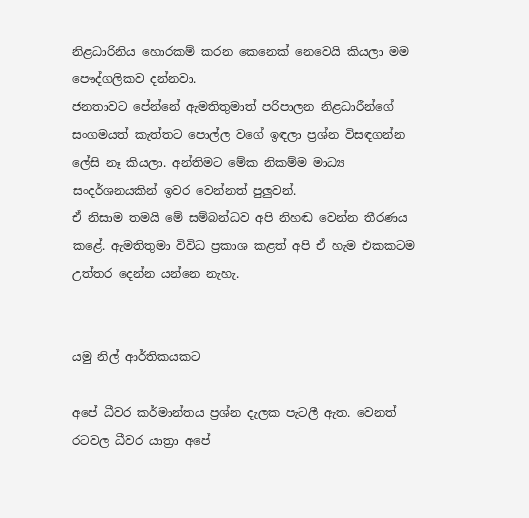නිළධාරිනිය හොරකම් කරන කෙනෙක් නෙවෙයි කියලා මම පෞද්ගලිකව දන්නවා.
ජනතාවට පේන්නේ ඇමතිතුමාත් පරිපාලන නිළධාරීන්ගේ සංගමයත් කැත්තට පොල්ල වගේ ඉඳලා ප්‍රශ්න විසඳගන්න ලේසි නෑ කියලා. අන්තිමට මේක නිකම්ම මාධ්‍ය සංදර්ශනයකින් ඉවර වෙන්නත් පුලුවන්.
ඒ නිසාම තමයි මේ සම්බන්ධව අපි නිහඬ වෙන්න තීරණය කළේ. ඇමතිතුමා විවිධ ප්‍රකාශ කළත් අපි ඒ හැම එකකටම උත්තර දෙන්න යන්නෙ නැහැ.


යමු නිල් ආර්තිකයකට

අපේ ධීවර කර්මාන්තය ප්‍රශ්න දැලක පැටලී ඇත. වෙනත් රටවල ධීවර යාත්‍රා අපේ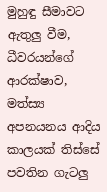මුහුඳු සීමාවට ඇතුලු වීම, ධීවරයන්ගේ ආරක්ෂාව, මත්ස්‍ය අපනයනය ආදිය කාලයක් තිස්සේ පවතින ගැටලු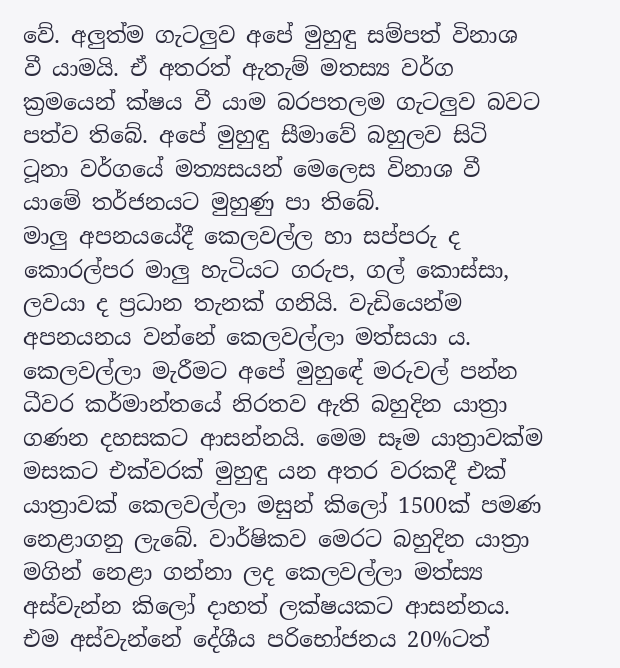වේ. අලුත්ම ගැටලුව අපේ මුහුඳු සම්පත් විනාශ වී යාමයි. ඒ අතරත් ඇතැම් මතස්‍ය වර්ග ක්‍රමයෙන් ක්ෂය වී යාම බරපතලම ගැටලුව බවට පත්ව තිබේ. අපේ මුහුඳු සීමාවේ බහුලව සිටි ටූනා වර්ගයේ මත්‍යසයන් මෙලෙස විනාශ වී යාමේ තර්ජනයට මුහුණු පා තිබේ.
මාලු අපනයයේදී කෙලවල්ල හා සප්පරු ද කොරල්පර මාලු හැටියට ගරුප, ගල් කොස්සා, ලවයා ද ප්‍රධාන තැනක් ගනියි. වැඩියෙන්ම අපනයනය වන්නේ කෙලවල්ලා මත්සයා ය. කෙලවල්ලා මැරීමට අපේ මුහුඳේ මරුවල් පන්න ධීවර කර්මාන්තයේ නිරතව ඇති බහුදින යාත්‍රා ගණන දහසකට ආසන්නයි. මෙම සෑම යාත්‍රාවක්ම මසකට එක්වරක් මුහුඳු යන අතර වරකදී එක් යාත්‍රාවක් කෙලවල්ලා මසුන් කිලෝ 1500ක් පමණ නෙළාගනු ලැබේ. වාර්ෂිකව මෙරට බහුදින යාත්‍රා මගින් නෙළා ගන්නා ලද කෙලවල්ලා මත්ස්‍ය අස්වැන්න කිලෝ දාහත් ලක්ෂයකට ආසන්නය. එම අස්වැන්නේ දේශීය පරිභෝජනය 20%ටත්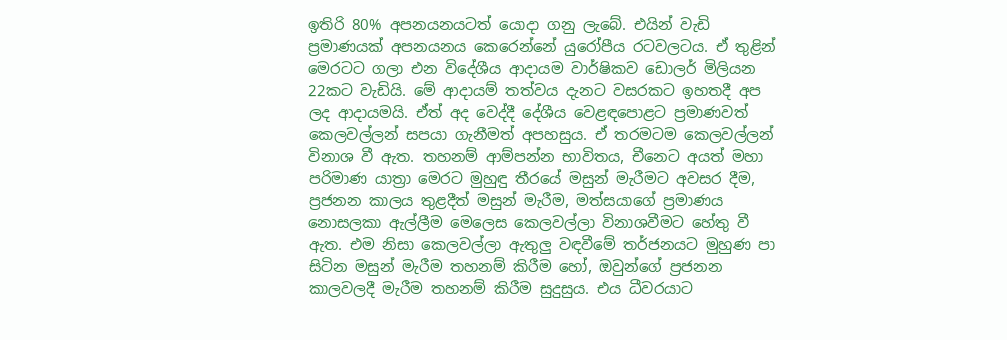ඉතිරි 80% අපනයනයටත් යොදා ගනු ලැබේ. එයින් වැඩි ප්‍රමාණයක් අපනයනය කෙරෙන්නේ යුරෝපීය රටවලටය. ඒ තුළින් මෙරටට ගලා එන විදේශීය ආදායම වාර්ෂිකව ඩොලර් මිලියන 22කට වැඩියි. මේ ආදායම් තත්වය දැනට වසරකට ඉහතදී අප ලද ආදායමයි. ඒත් අද වෙද්දී දේශීය වෙළඳපොළට ප්‍රමාණවත් කෙලවල්ලන් සපයා ගැනීමත් අපහසුය. ඒ තරමටම කෙලවල්ලන් විනාශ වී ඇත. තහනම් ආම්පන්න භාවිතය, චීනෙට අයත් මහා පරිමාණ යාත්‍රා මෙරට මුහුඳු තීරයේ මසුන් මැරීමට අවසර දීම, ප්‍රජනන කාලය තුළදීත් මසුන් මැරීම, මත්සයාගේ ප්‍රමාණය නොසලකා ඇල්ලීම මෙලෙස කෙලවල්ලා විනාශවීමට හේතු වී ඇත. එම නිසා කෙලවල්ලා ඇතුලු වඳවීමේ තර්ජනයට මුහුණ පා සිටින මසුන් මැරීම තහනම් කිරීම හෝ, ඔවුන්ගේ ප්‍රජනන කාලවලදී මැරීම තහනම් කිරීම සුදුසුය. එය ධීවරයාට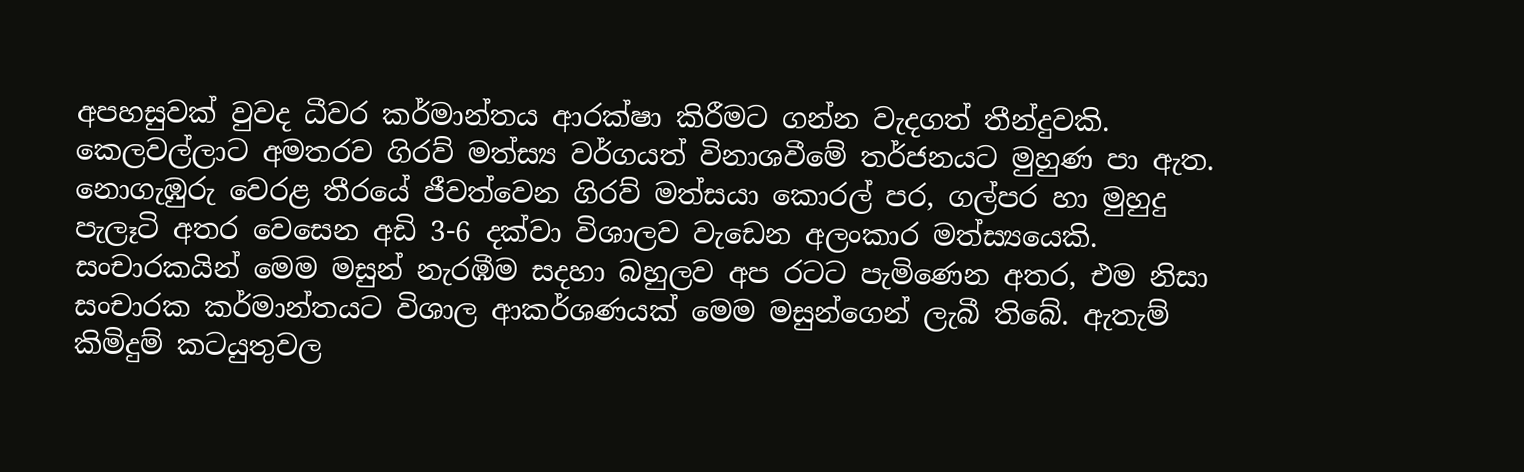අපහසුවක් වුවද ධීවර කර්මාන්තය ආරක්ෂා කිරීමට ගන්න වැදගත් තීන්දුවකි.
කෙලවල්ලාට අමතරව ගිරව් මත්ස්‍ය වර්ගයත් විනාශවීමේ තර්ජනයට මුහුණ පා ඇත. නොගැඹුරු වෙරළ තීරයේ ජීවත්වෙන ගිරව් මත්සයා කොරල් පර, ගල්පර හා මුහුදු පැලෑටි අතර වෙසෙන අඩි 3-6 දක්වා විශාලව වැඩෙන අලංකාර මත්ස්‍යයෙකි. සංචාරකයින් මෙම මසුන් නැරඹීම සදහා බහුලව අප රටට පැමිණෙන අතර, එම නිසා සංචාරක කර්මාන්තයට විශාල ආකර්ශණයක් මෙම මසුන්ගෙන් ලැබී තිබේ. ඇතැම් කිමිදුම් කටයුතුවල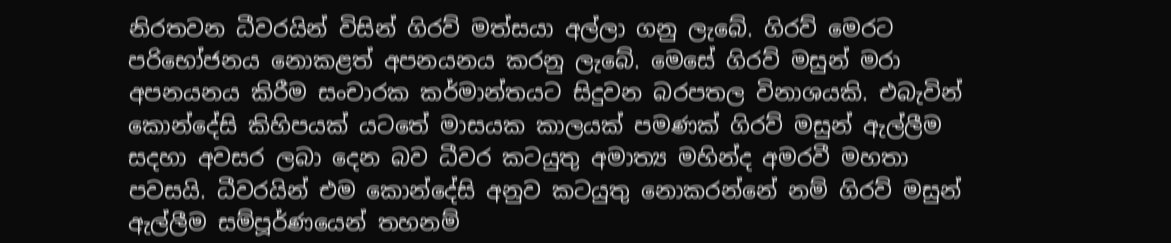නිරතවන ධීවරයින් විසින් ගිරව් මත්සයා අල්ලා ගනු ලැබේ. ගිරව් මෙරට පරිභෝජනය නොකළත් අපනයනය කරනු ලැබේ. මෙසේ ගිරව් මසුන් මරා අපනයනය කිරීම සංචාරක කර්මාන්තයට සිදුවන බරපතල විනාශයකි. එබැවින් කොන්දේසි කිහිපයක් යටතේ මාසයක කාලයක් පමණක් ගිරව් මසුන් ඇල්ලීම සදහා අවසර ලබා දෙන බව ධීවර කටයුතු අමාත්‍ය මහින්ද අමරවී මහතා පවසයි. ධීවරයින් එම කොන්දේසි අනුව කටයුතු නොකරන්නේ නම් ගිරව් මසුන් ඇල්ලීම සම්පූර්ණයෙන් තහනම්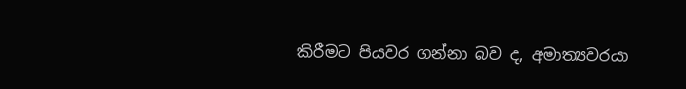කිරීමට පියවර ගන්නා බව ද, අමාත්‍යවරයා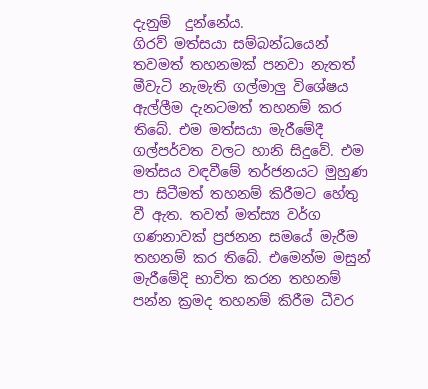දැනුම්  දුන්නේය.
ගිරව් මත්සයා සම්බන්ධයෙන් තවමත් තහනමක් පනවා නැතත් මීවැටි නැමැති ගල්මාලු විශේෂය ඇල්ලීම දැනටමත් තහනම් කර තිබේ. එම මත්සයා මැරීමේදී ගල්පර්වත වලට හානි සිදුවේ. එම මත්සය වඳවීමේ තර්ජනයට මුහුණ පා සිටීමත් තහනම් කිරීමට හේතු වී ඇත. තවත් මත්ස්‍ය වර්ග ගණනාවක් ප්‍රජනන සමයේ මැරීම තහනම් කර තිබේ. එමෙන්ම මසුන් මැරීමේදි භාවිත කරන තහනම් පන්න ක්‍රමද තහනම් කිරීම ධීවර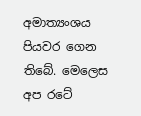අමාත්‍යංශය පියවර ගෙන තිබේ. මෙලෙස අප රටේ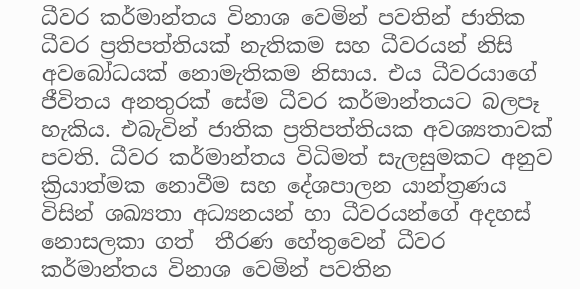ධීවර කර්මාන්තය විනාශ වෙමින් පවතින් ජාතික ධීවර ප්‍රතිපත්තියක් නැතිකම සහ ධීවරයන් නිසි අවබෝධයක් නොමැතිකම නිසාය. එය ධීවරයාගේ ජීවිතය අනතුරක් සේම ධීවර කර්මාන්තයට බලපෑ හැකිය. එබැවින් ජාතික ප්‍රතිපත්තියක අවශ්‍යතාවක් පවති. ධීවර කර්මාන්තය විධිමත් සැලසුමකට අනුව ක්‍රියාත්මක නොවීම සහ දේශපාලන යාන්ත්‍රණය විසින් ශඛ්‍යතා අධ්‍යනයන් හා ධීවරයන්ගේ අදහස් නොසලකා ගත්  තීරණ හේතුවෙන් ධීවර කර්මාන්තය විනාශ වෙමින් පවතින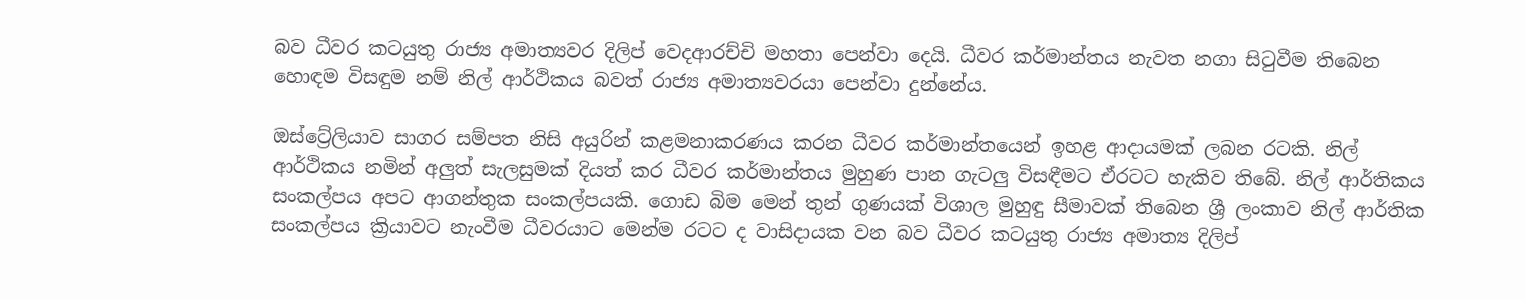බව ධීවර කටයුතු රාජ්‍ය අමාත්‍යවර දිලිප් වෙදආරච්චි මහතා පෙන්වා දෙයි. ධීවර කර්මාන්තය නැවත නගා සිටුවීම තිබෙන හොඳම විසඳුම නම් නිල් ආර්ථිකය බවත් රාජ්‍ය අමාත්‍යවරයා පෙන්වා දුන්නේය.

ඔස්ට්‍රේලියාව සාගර සම්පත නිසි අයුරින් කළමනාකරණය කරන ධීවර කර්මාන්තයෙන් ඉහළ ආදායමක් ලබන රටකි. නිල් ආර්ථිකය නමින් අලුත් සැලසුමක් දියත් කර ධීවර කර්මාන්තය මුහුණ පාන ගැටලු විසඳීමට ඒරටට හැකිව තිබේ. නිල් ආර්තිකය සංකල්පය අපට ආගන්තුක සංකල්පයකි. ගොඩ බිම මෙන් තුන් ගුණයක් විශාල මුහුඳු සීමාවක් තිබෙන ශ්‍රී ලංකාව නිල් ආර්තික සංකල්පය ක්‍රියාවට නැංවීම ධීවරයාට මෙන්ම රටට ද වාසිදායක වන බව ධීවර කටයුතු රාජ්‍ය අමාත්‍ය දිලිප්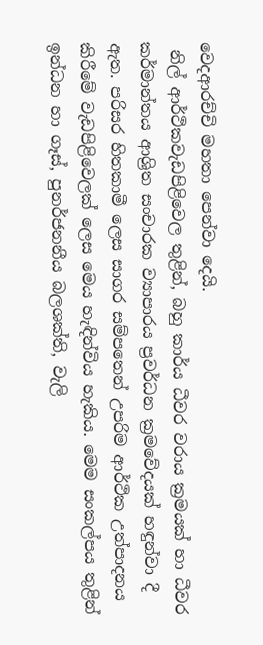වෙදආරච්චි මහතා පෙන්වා දෙයි.
 නිල් ආර්ථිකවැඩපිළිවෙල තුළින්, බහු කාර්ය ධීවර වරාය ක්‍රමයක් හා ධීවර කර්මාන්තය ආශ්‍රිත සංචාරක ව්‍යාපාරය ප්‍රවර්ධන‍ ක්‍රමවේදයක් හඳුන්වා දී ඇත. පරිසර හිතකාමී ලෙස සාගර සම්පතෙන් උපරිම ආර්ථික උත්පාදනය කිරීමේ වැඩපිළිවෙලක් ලෙස මෙය හැඳින්විය හැකිය. මෙම සංකල්පය තුළින් ඉන්ධන හා ගෑස්, පුනර්ජනනීය බලශක්ති, වැලි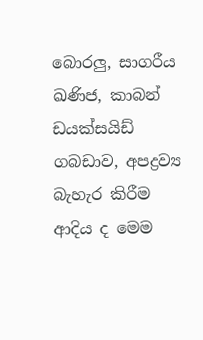බොරලු, සාගරීය ඛණිජ, කාබන් ඩයක්සයිඩ් ගබඩාව, අපද්‍රව්‍ය බැහැර කිරීම ආදිය ද මෙම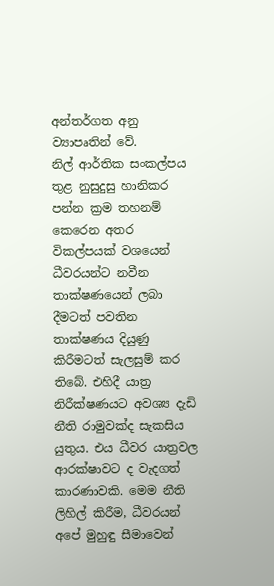අන්තර්ගත අනු ව්‍යාපෘතින් වේ.
නිල් ආර්තික සංකල්පය තුළ නුසුදුසු හානිකර පන්න ක්‍රම තහනම් කෙරෙන අතර විකල්පයක් වශයෙන් ධීවරයන්ට නවීන තාක්ෂණයෙන් ලබා දීමටත් පවතින තාක්ෂණය දියුණු කිරීමටත් සැලසුම් කර තිබේ. එහිදී යාත්‍ර නිරීක්ෂණයට අවශ්‍ය දැඩි  නීති රාමුවක්ද සැකසිය යුතුය. එය ධීවර යාත්‍රවල ආරක්ෂාවට ද වැදගත් කාරණාවකි. මෙම නීති ලිහිල් කිරීම, ධීවරයන් අපේ මුහුඳු සීමාවෙන්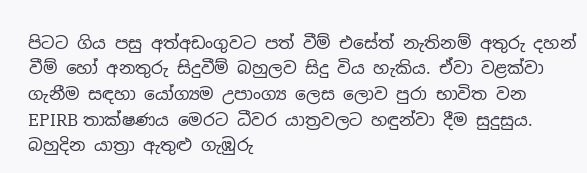පිටට ගිය පසු අත්අඩංගුවට පත් වීම් එසේත් නැතිනම් අතුරු දහන් වීම් හෝ අනතුරු සිදුවීම් බහුලව සිදු විය හැකිය. ඒවා වළක්වා ගැනීම සඳහා යෝග්‍යම උපාංග්‍ය ලෙස ලොව පුරා භාවිත වන EPIRB තාක්ෂණය මෙරට ධීවර යාත්‍රවලට හඳුන්වා දීම සුදුසුය.
බහුදින යාත්‍රා ඇතුළු ගැඹුරු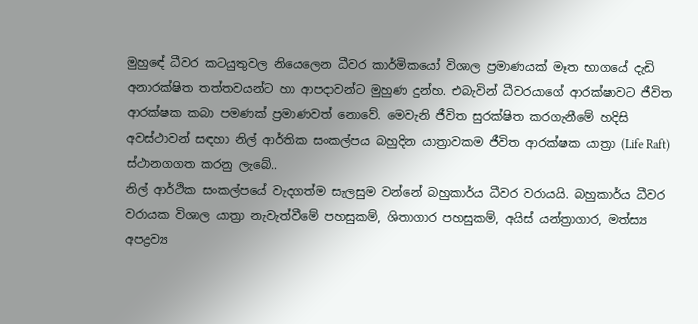මුහුඳේ ධීවර කටයුතුවල නියෙලෙන ධීවර කාර්මිකයෝ විශාල ප්‍රමාණයක් මෑත භාගයේ දැඩි අනාරක්ෂිත තත්තවයන්ට හා ආපදාවන්ට මුහුණ දුන්හ. එබැවින් ධීවරයාගේ ආරක්ෂාවට ජීවිත ආරක්ෂක කබා පමණක් ප්‍රමාණවත් නොවේ. මෙවැනි ජීවිත සුරක්ෂිත කරගැනීමේ හදිසි අවස්ථාවන් සඳහා නිල් ආර්තික සංකල්පය බහුදින යාත්‍රාවකම ජීවිත ආරක්ෂක යාත්‍රා (Life Raft)  ස්ථානගගත කරනු ලැබේ..
නිල් ආර්ථික සංකල්පයේ වැදගත්ම සැලසුම වන්නේ බහුකාර්ය ධීවර වරායයි. බහුකාර්ය ධීවර වරායක විශාල යාත්‍රා නැවැත්වීමේ පහසුකම්, ශිතාගාර පහසුකම්, අයිස් යන්ත්‍රාගාර, මත්ස්‍ය අපද්‍රව්‍ය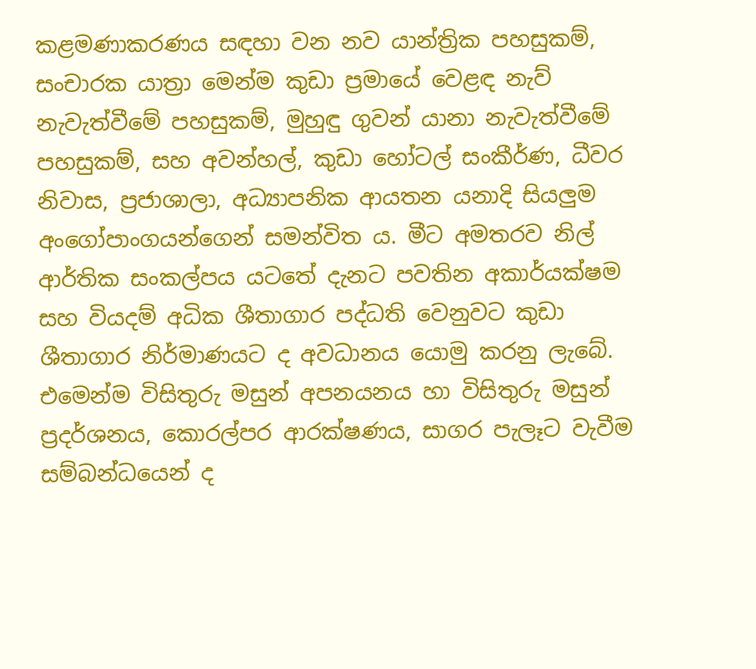කළමණාකරණය සඳහා වන නව යාන්ත්‍රික පහසුකම්, සංචාරක යාත්‍රා මෙන්ම කුඩා ප්‍රමායේ වෙළඳ නැව් නැවැත්වීමේ පහසුකම්, මුහුඳු ගුවන් යානා නැවැත්වීමේ පහසුකම්, සහ අවන්හල්, කුඩා හෝටල් සංකීර්ණ, ධීවර නිවාස, ප්‍රජාශාලා, අධ්‍යාපනික ආයතන යනාදි සියලුම අංගෝපාංගයන්ගෙන් සමන්විත ය. මීට අමතරව නිල් ආර්තික සංකල්පය යටතේ දැනට පවතින අකාර්යක්ෂම සහ වියදම් අධික ශීතාගාර පද්ධති වෙනුවට කුඩා ශීතාගාර නිර්මාණයට ද අවධානය යොමු කරනු ලැබේ. එමෙන්ම විසිතුරු මසුන් අපනයනය හා විසිතුරු මසුන් ප්‍රදර්ශනය, කොරල්පර ආරක්ෂණය, සාගර පැලෑට වැවීම සම්බන්ධයෙන් ද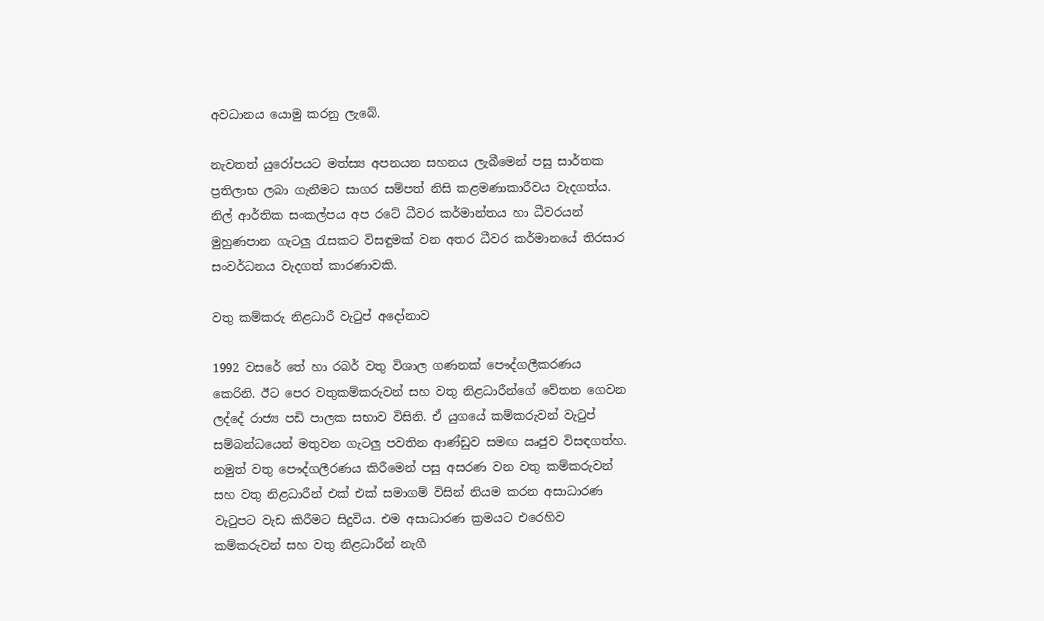අවධානය යොමු කරනු ලැබේ.

නැවතත් යුරෝපයට මත්ස්‍ය අපනයන සහනය ලැබීමෙන් පසු සාර්තක ප්‍රතිලාභ ලබා ගැනීමට සාගර සම්පත් නිසි කළමණාකාරීවය වැදගත්ය. නිල් ආර්තික සංකල්පය අප රටේ ධීවර කර්මාන්තය හා ධීවරයන් මුහුණපාන ගැටලු රැසකට විසඳුමක් වන අතර ධීවර කර්මානයේ තිරසාර සංවර්ධනය වැදගත් කාරණාවකි.

වතු කම්කරු නිළධාරී වැටුප් අදෝනාව

1992 වසරේ තේ හා රබර් වතු විශාල ගණනක් පෞද්ගලීකරණය කෙරිනි. ඊට පෙර වතුකම්කරුවන් සහ වතු නිළධාරීන්ගේ වේතන ගෙවන ලද්දේ රාජ්‍ය පඩි පාලක සභාව විසිනි. ඒ යුගයේ කම්කරුවන් වැටුප් සම්බන්ධයෙන් මතුවන ගැටලු පවතින ආණ්ඩුව සමඟ ඍජුව විසඳගත්හ. නමුත් වතු පෞද්ගලීරණය කිරීමෙන් පසු අසරණ වන වතු කම්කරුවන් සහ වතු නිළධාරීන් එක් එක් සමාගම් විසින් නියම කරන අසාධාරණ වැටුපට වැඩ කිරීමට සිදුවිය. එම අසාධාරණ ක්‍රමයට එරෙහිව කම්කරුවන් සහ වතු නිළධාරීන් නැගී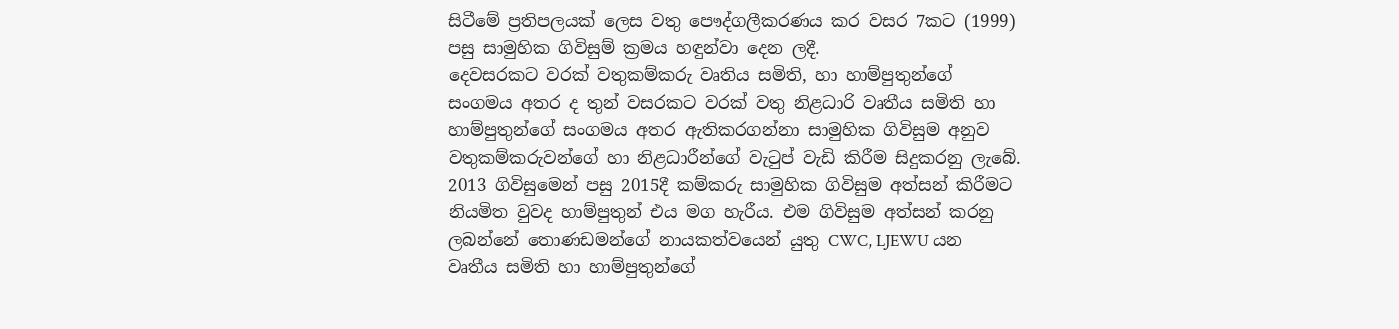සිටීමේ ප්‍රතිපලයක් ලෙස වතු පෞද්ගලීකරණය කර වසර 7කට (1999) පසු සාමුහික ගිවිසුම් ක්‍රමය හඳුන්වා දෙන ලදී.
දෙවසරකට වරක් වතුකම්කරු වෘතිය සමිති, හා හාම්පුතුන්ගේ සංගමය අතර ද තුන් වසරකට වරක් වතු නිළධාරි වෘතීය සමිති හා හාම්පුතුන්ගේ සංගමය අතර ඇතිකරගන්නා සාමුහික ගිවිසුම අනුව වතුකම්කරුවන්ගේ හා නිළධාරීන්ගේ වැටුප් වැඩි කිරීම සිදුකරනු ලැබේ. 2013 ගිවිසුමෙන් පසු 2015දී කම්කරු සාමුහික ගිවිසුම අත්සන් කිරීමට නියමිත වුවද හාම්පුතුන් එය මග හැරීය. එම ගිවිසුම අත්සන් කරනු ලබන්නේ තොණඩමන්ගේ නායකත්වයෙන් යුතු CWC, LJEWU යන වෘතීය සමිති හා හාම්පුතුන්ගේ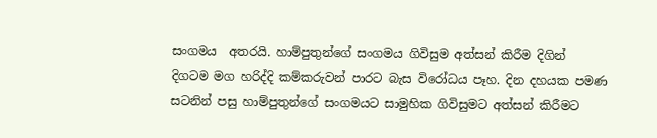සංගමය  අතරයි. හාම්පුතුන්ගේ සංගමය ගිවිසුම අත්සන් කිරීම දිගින් දිගටම මග හරිද්දි කම්කරුවන් පාරට බැස විරෝධය පෑහ. දින දහයක පමණ සටනින් පසු හාම්පුතුන්ගේ සංගමයට සාමුහික ගිවිසුමට අත්සන් කිරීමට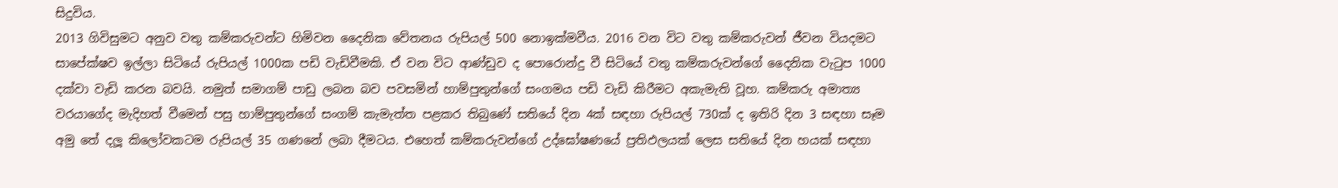සිදුවිය.
2013 ගිවිසුමට අනුව වතු කම්කරුවන්ට හිමිවන දෛනික වේතනය රුපියල් 500 නොඉක්මවීය. 2016 වන විට වතු කම්කරුවන් ජීවන වියදමට සාපේක්ෂව ඉල්ලා සිටියේ රුපියල් 1000ක පඩි වැඩිවීමකි. ඒ වන විට ආණ්ඩුව ද පොරොන්දු වී සිටියේ වතු කම්කරුවන්ගේ දෛනික වැටුප 1000 දක්වා වැඩි කරන බවයි. නමුත් සමාගම් පාඩු ලබන බව පවසමින් හාම්පුතුන්ගේ සංගමය පඩි වැඩි කිරීමට අකැමැති වූහ. කම්කරු අමාත්‍ය වරයාගේද මැදිහත් වීමෙන් පසු හාම්පුතුන්ගේ සංගම් කැමැත්ත පළකර තිබුණේ සතියේ දින 4ක් සඳහා රුපියල් 730ක් ද ඉතිරි දින 3 සඳහා සෑම අමු තේ දලූ කිලෝවකටම රුපියල් 35 ගණනේ ලබා දීමටය. එහෙත් කම්කරුවන්ගේ උද්ඝෝෂණයේ ප්‍රතිඵලයක් ලෙස සතියේ දින හයක් සඳහා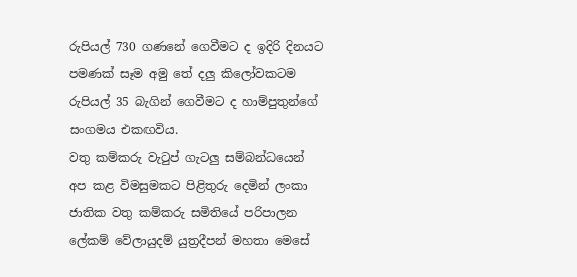රුපියල් 730 ගණනේ ගෙවීමට ද ඉදිරි දිනයට පමණක් සෑම අමු තේ දලු කිලෝවකටම රුපියල් 35 බැගින් ගෙවීමට ද හාම්පුතුන්ගේ සංගමය එකඟවිය.
වතු කම්කරු වැටුප් ගැටලු සම්බන්ධයෙන් අප කළ විමසුමකට පිළිතුරු දෙමින් ලංකා ජාතික වතු කම්කරු සමිතියේ පරිපාලන ලේකම් වේලායුදම් යුත්‍රදීපන් මහතා මෙසේ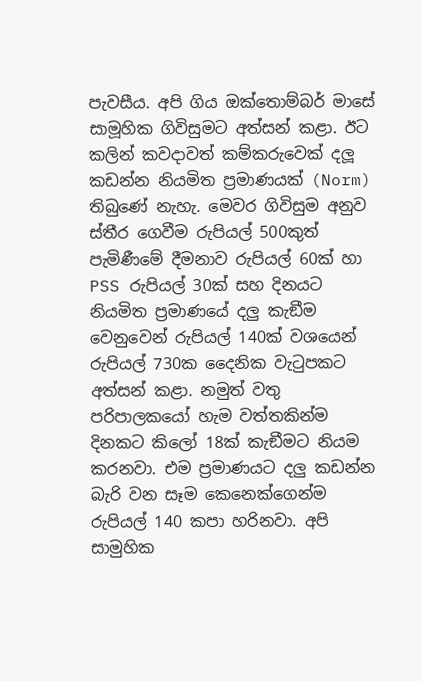පැවසීය. අපි ගිය ඔක්තොම්බර් මාසේ සාමූහික ගිවිසුමට අත්සන් කළා. ඊට කලින් කවදාවත් කම්කරුවෙක් දලූ කඩන්න නියමිත ප්‍රමාණයක් (Norm) තිබුණේ නැහැ. මෙවර ගිවිසුම අනුව ස්තීර ගෙවීම රුපියල් 500කුත් පැමිණීමේ දීමනාව රුපියල් 60ක් හා PSS රුපියල් 30ක් සහ දිනයට නියමිත ප්‍රමාණයේ දලු කැඞීම වෙනුවෙන් රුපියල් 140ක් වශයෙන් රුපියල් 730ක දෛනික වැටුපකට අත්සන් කළා. නමුත් වතු පරිපාලකයෝ හැම වත්තකින්ම දිනකට කිලෝ 18ක් කැඞීමට නියම කරනවා. එම ප්‍රමාණයට දලු කඩන්න බැරි වන සෑම කෙනෙක්ගෙන්ම රුපියල් 140 කපා හරිනවා. අපි සාමුහික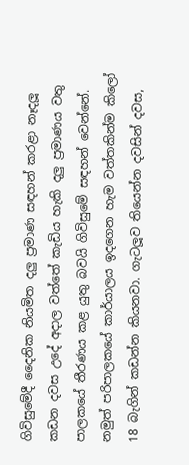ගිවිසුමේදී දෛනික නියමිත දලු ප්‍රමාණ සඳහන් කරළා නෑදලූ කඩන දවස උදේ අදාල වත්තේ කැඩිය හැකි දලු ප්‍රමාණය වතු පාලකයේ තීරණය කළ යුතු බවයි ගිවිසුමේ සඳහන් වෙන්නේ. නමුත් පරිපාලකයේ කාර්යාලය ඉදගෙන හැම වත්තකින්ම කිලෝ 18 බැගින් කඩන්න කියනවා. ගැටලූව තියෙන්න දවසින් දවස,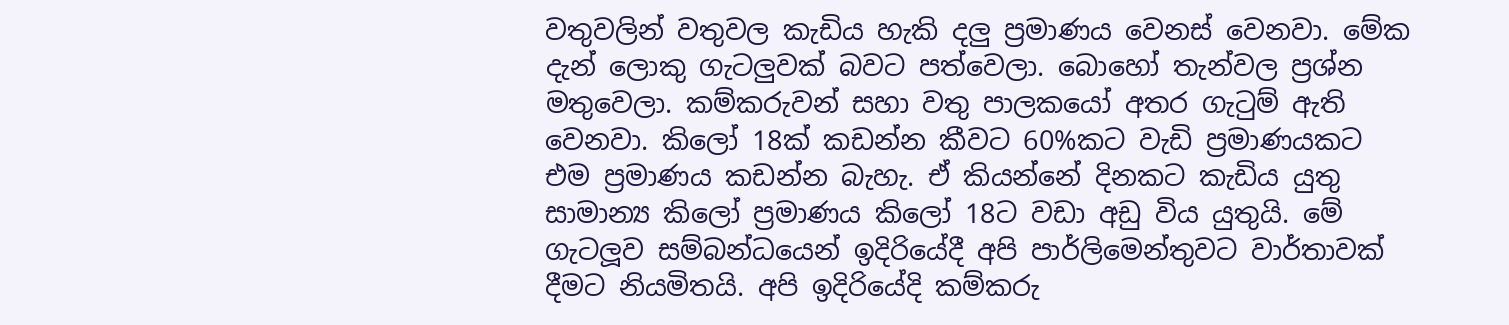වතුවලින් වතුවල කැඩිය හැකි දලු ප්‍රමාණය වෙනස් වෙනවා. මේක දැන් ලොකු ගැටලුවක් බවට පත්වෙලා. බොහෝ තැන්වල ප්‍රශ්න මතුවෙලා. කම්කරුවන් සහා වතු පාලකයෝ අතර ගැටුම් ඇති වෙනවා. කිලෝ 18ක් කඩන්න කීවට 60%කට වැඩි ප්‍රමාණයකට එම ප්‍රමාණය කඩන්න බැහැ. ඒ කියන්නේ දිනකට කැඩිය යුතු සාමාන්‍ය කිලෝ ප්‍රමාණය කිලෝ 18ට වඩා අඩු විය යුතුයි. මේ ගැටලූව සම්බන්ධයෙන් ඉදිරියේදී අපි පාර්ලිමෙන්තුවට වාර්තාවක් දීමට නියමිතයි. අපි ඉදිරියේදි කම්කරු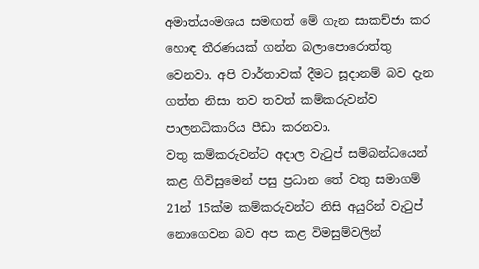අමාත්යංමශය සමඟත් මේ ගැන සාකච්ජා කර හොඳ තීරණයක් ගන්න බලාපොරොත්තු වෙනවා. අපි වාර්තාවක් දීමට සූදානම් බව දැන ගත්ත නිසා තව තවත් කම්කරුවන්ව පාලනධිකාරිය පීඩා කරනවා.
වතු කම්කරුවන්ට අදාල වැටුප් සම්බන්ධයෙන් කළ ගිවිසුමෙන් පසු ප්‍රධාන තේ වතු සමාගම් 21න් 15ක්ම කම්කරුවන්ට නිසි අයුරින් වැටුප් නොගෙවන බව අප කළ විමසුම්වලින්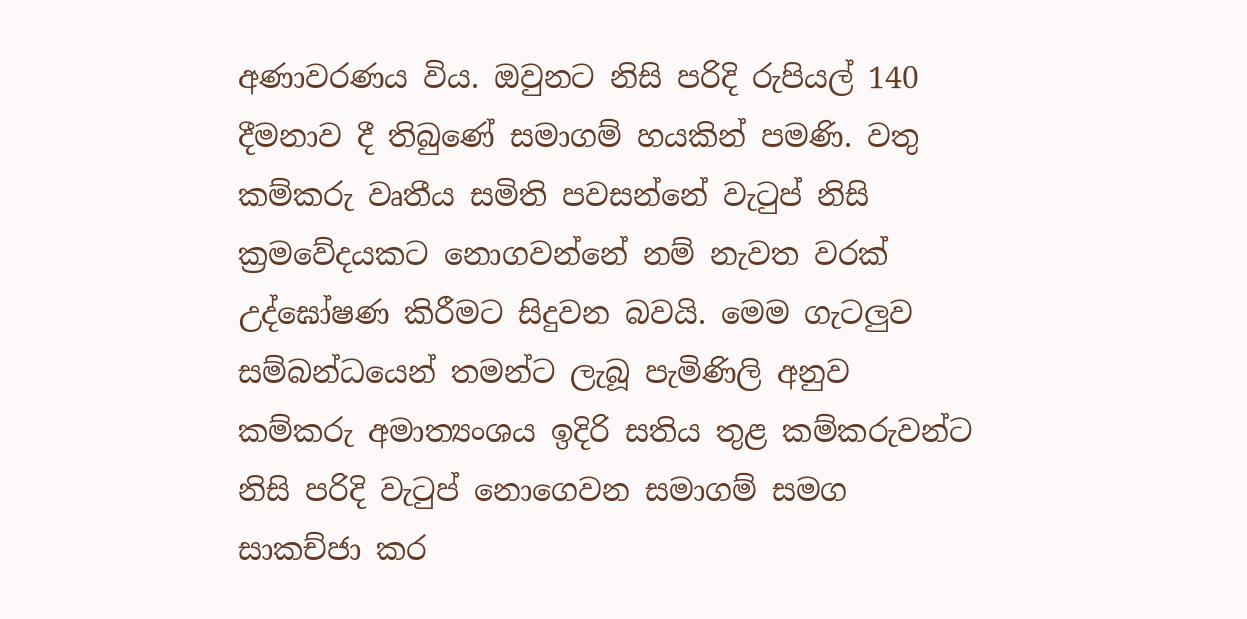අණාවරණය විය. ඔවුනට නිසි පරිදි රුපියල් 140 දීමනාව දී තිබුණේ සමාගම් හයකින් පමණි. වතු කම්කරු වෘතීය සමිති පවසන්නේ වැටුප් නිසි ක්‍රමවේදයකට නොගවන්නේ නම් නැවත වරක් උද්ඝෝෂණ කිරීමට සිදුවන බවයි. මෙම ගැටලුව සම්බන්ධයෙන් තමන්ට ලැබූ පැමිණිලි අනුව කම්කරු අමාත්‍යංශය ඉදිරි සතිය තුළ කම්කරුවන්ට නිසි පරිදි වැටුප් නොගෙවන සමාගම් සමග සාකච්ජා කර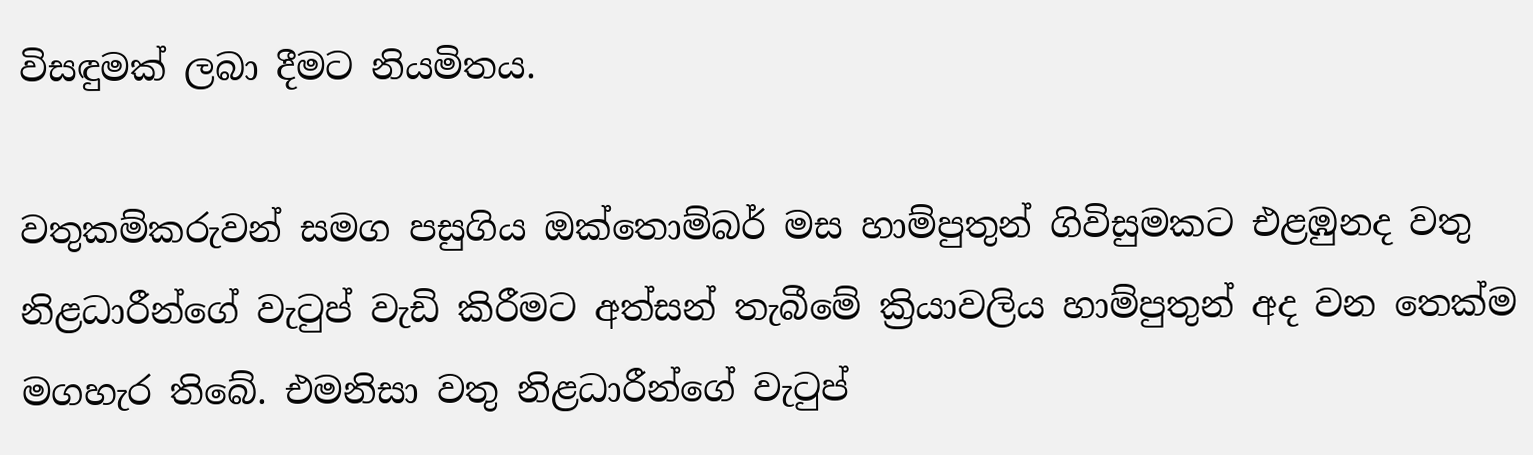විසඳුමක් ලබා දීමට නියමිතය.

වතුකම්කරුවන් සමග පසුගිය ඔක්තොම්බර් මස හාම්පුතුන් ගිවිසුමකට එළඹුනද වතු නිළධාරීන්ගේ වැටුප් වැඩි කිරීමට අත්සන් තැබීමේ ක්‍රියාවලිය හාම්පුතුන් අද වන තෙක්ම මගහැර තිබේ. එමනිසා වතු නිළධාරීන්ගේ වැටුප්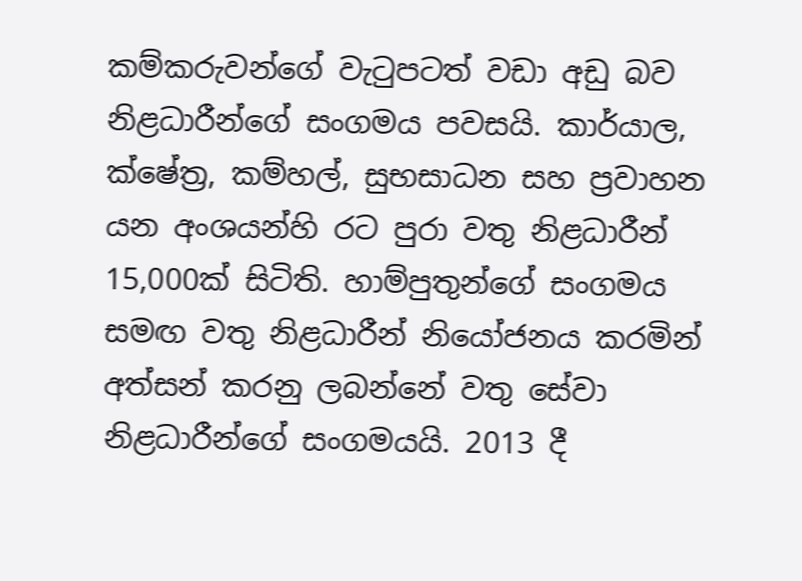කම්කරුවන්ගේ වැටුපටත් වඩා අඩු බව නිළධාරීන්ගේ සංගමය පවසයි. කාර්යාල, ක්ෂේත්‍ර, කම්හල්, සුභසාධන සහ ප්‍රවාහන යන අංශයන්හි රට පුරා වතු නිළධාරීන් 15,000ක් සිටිති. හාම්පුතුන්ගේ සංගමය සමඟ වතු නිළධාරීන් නියෝජනය කරමින් අත්සන් කරනු ලබන්නේ වතු සේවා නිළධාරීන්ගේ සංගමයයි. 2013 දී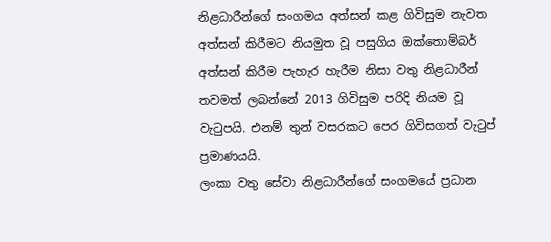නිළධාරීන්ගේ සංගමය අත්සන් කළ ගිවිසුම නැවත අත්සන් කිරීමට නියමුත වූ පසුගිය ඔක්තොම්බර් අත්සන් කිරීම පැහැර හැරීම නිසා වතු නිළධාරීන් තවමත් ලබන්නේ 2013 ගිවිසුම පරිදි නියම වූ වැටුපයි. එනම් තුන් වසරකට පෙර ගිවිසගත් වැටුප් ප්‍රමාණයයි.
ලංකා වතු සේවා නිළධාරීන්ගේ සංගමයේ ප්‍රධාන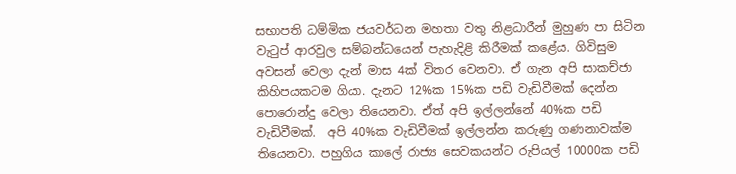සභාපති ධම්මික ජයවර්ධන මහතා වතු නිළධාරීන් මුහුණ පා සිටින වැටුප් ආරවුල සම්බන්ධයෙන් පැහැදිළි කිරීමක් කළේය. ගිවිසුම අවසන් වෙලා දැන් මාස 4ක් විතර වෙනවා. ඒ ගැන අපි සාකච්ජා කිහිපයකටම ගියා. දැනට 12%ක 15%ක පඩි වැඩිවීමක් දෙන්න පොරොන්දු වෙලා තියෙනවා. ඒත් අපි ඉල්ලන්නේ 40%ක පඩි වැඩිවීමක්.  අපි 40%ක වැඩිවීමක් ඉල්ලන්න කරුණු ගණනාවක්ම තියෙනවා. පහුගිය කාලේ රාජ්‍ය සෙවකයන්ට රුපියල් 10000ක පඩි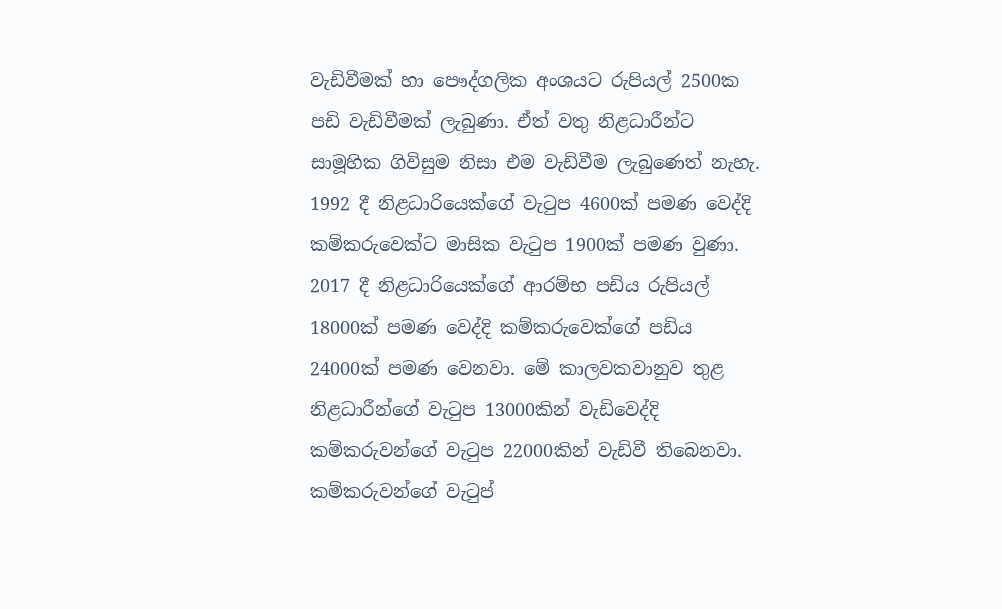වැඩිවීමක් හා පෞද්ගලික අංශයට රුපියල් 2500ක පඩි වැඩිවීමක් ලැබුණා. ඒත් වතු නිළධාරීන්ට සාමූහික ගිවිසුම නිසා එම වැඩිවීම ලැබුණෙත් නැහැ. 1992 දී නිළධාරියෙක්ගේ වැටුප 4600ක් පමණ වෙද්දි කම්කරුවෙක්ට මාසික වැටුප 1900ක් පමණ වුණා. 2017 දී නිළධාරියෙක්ගේ ආරම්භ පඩිය රුපියල් 18000ක් පමණ වෙද්දි කම්කරුවෙක්ගේ පඩිය 24000ක් පමණ වෙනවා. මේ කාලවකවානුව තුළ නිළධාරීන්ගේ වැටුප 13000කින් වැඩිවෙද්දි කම්කරුවන්ගේ වැටුප 22000කින් වැඩිවී තිබෙනවා. කම්කරුවන්ගේ වැටුප්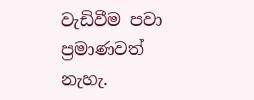වැඩිවීම පවා ප්‍රමාණවත් නැහැ.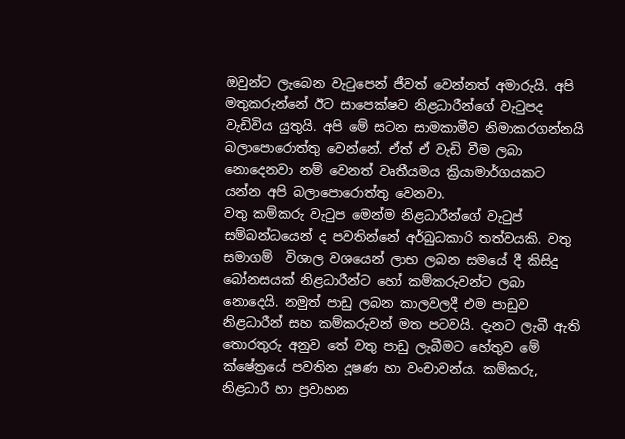ඔවුන්ට ලැබෙන වැටුපෙන් ජීවත් වෙන්නත් අමාරුයි. අපි මතුකරුන්නේ ඊට සාපෙක්ෂව නිළධාරීන්ගේ වැටුපද වැඩිවිය යුතුයි. අපි මේ සටන සාමකාමීව නිමාකරගන්නයි බලාපොරොත්තු වෙන්නේ. ඒත් ඒ වැඩි වීම ලබා නොදෙනවා නම් වෙනත් වෘතීයමය ක්‍රියාමාර්ගයකට යන්න අපි බලාපොරොත්තු වෙනවා.
වතු කම්කරු වැටුප මෙන්ම නිළධාරීන්ගේ වැටුප් සම්බන්ධයෙන් ද පවතින්නේ අර්බුධකාරි තත්වයකි. වතු සමාගම්  විශාල වශයෙන් ලාභ ලබන සමයේ දී කිසිදු බෝනසයක් නිළධාරීන්ට හෝ කම්කරුවන්ට ලබා නොදෙයි. නමුත් පාඩු ලබන කාලවලදී එම පාඩුව නිළධාරීන් සහ කම්කරුවන් මත පටවයි. දැනට ලැබී ඇති තොරතුරු අනුව තේ වතු පාඩු ලැබීමට හේතුව මේ ක්ෂේත්‍රයේ පවතින දූෂණ හා වංචාවන්ය. කම්කරු, නිළධාරී හා ප්‍රවාහන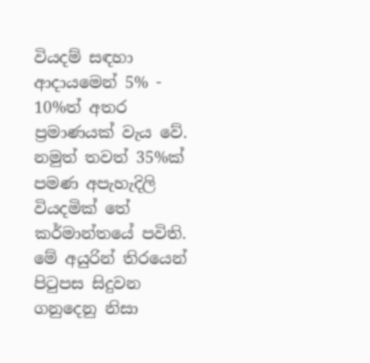වියදම් සඳහා ආදායමෙන් 5% - 10%ත් අතර ප්‍රමාණයක් වැය වේ. නමුත් තවත් 35%ක් පමණ අපැහැදිලි වියදමික් තේ කර්මාන්තයේ පවිති. මේ අයුරින් තිරයෙන් පිටුපස සිදුවන ගනුදෙනු නිසා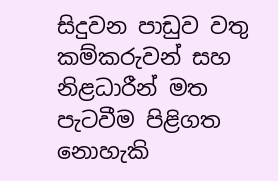සිදුවන පාඩුව වතු කම්කරුවන් සහ නිළධාරීන් මත පැටවීම පිළිගත නොහැකි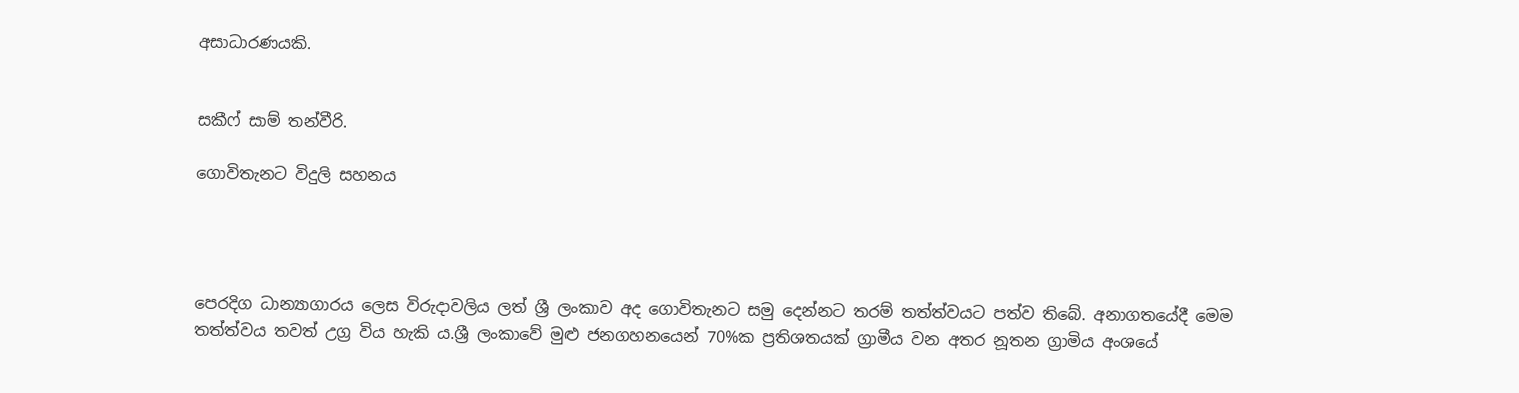අසාධාරණයකි.


සකීෆ් සාම් තන්වීරි.

ගොවිතැනට විදුලි සහනය




පෙරදිග ධාන්‍යාගාරය ලෙස විරුදාවලිය ලත් ශ්‍රී ලංකාව අද ගොවිතැනට සමු දෙන්නට තරම් තත්ත්වයට පත්ව තිබේ. අනාගතයේදී මෙම තත්ත්වය තවත් උග්‍ර විය හැකි ය.ශ්‍රී ලංකාවේ මුළු ජනගහනයෙන් 70%ක ප්‍රතිශතයක් ග්‍රාමීය වන අතර නූතන ග්‍රාමිය අංශයේ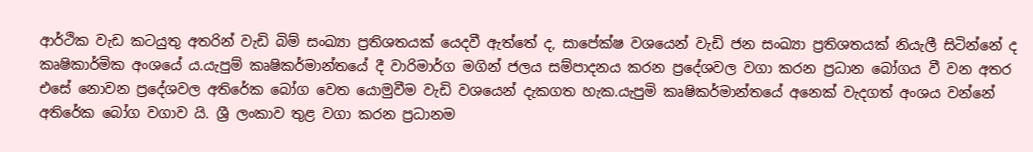ආර්ථික වැඩ කටයුතු අතරින් වැඩි බිම් සංඛ්‍යා ප්‍රතිශතයක් යෙදවී ඇත්තේ ද, සාපේක්ෂ වශයෙන් වැඩි ජන සංඛ්‍යා ප්‍රතිශතයක් නියැලී සිටින්නේ ද කෘෂිකාර්මික අංශයේ ය.යැපුම් කෘෂිකර්මාන්තයේ දී වාරිමාර්ග මගින් ජලය සම්පාදනය කරන ප්‍රදේශවල වගා කරන ප්‍රධාන බෝගය වී වන අතර එසේ නොවන ප්‍රදේශවල අතිරේක බෝග වෙත යොමුවීම වැඩි වශයෙන් දැකගත හැක.යැපුමි කෘෂිකර්මාන්තයේ අනෙක් වැදගත් අංශය වන්නේ අතිරේක බෝග වගාව යි. ශ්‍රී ලංකාව තුළ වගා කරන ප්‍රධානම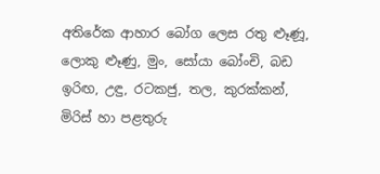අතිරේක ආහාර බෝග ලෙස රතු ළූණූ, ලොකු ළූණු, මුං, සෝයා බෝංචි, බඩ ඉරිඟ, උඳු, රටකජු, තල, කුරක්කන්, මිරිස් හා පළතුරු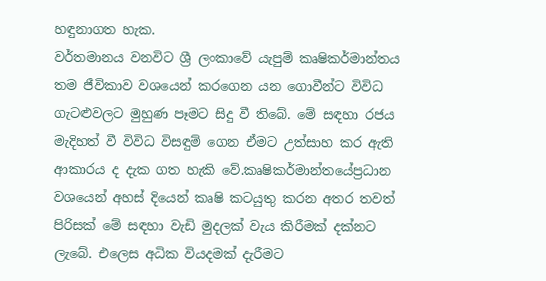හඳුනාගත හැක.
වර්තමානය වනවිට ශ්‍රී ලංකාවේ යැපුම් කෘෂිකර්මාන්තය තම ජීවිකාව වශයෙන් කරගෙන යන ගොවීන්ට විවිධ ගැටළුවලට මුහුණ පෑමට සිදු වී තිබේ. මේ සඳහා රජය මැදිහත් වී විවිධ විසඳුම් ගෙන ඒමට උත්සාහ කර ඇති ආකාරය ද දැක ගත හැකි වේ.කෘෂිකර්මාන්තයේප්‍රධාන වශයෙන් අහස් දියෙන් කෘෂි කටයුතු කරන අතර තවත් පිරිසක් මේ සඳහා වැඩි මුදලක් වැය කිරීමක් දක්නට ලැබේ. එලෙස අධික වියදමක් දැරීමට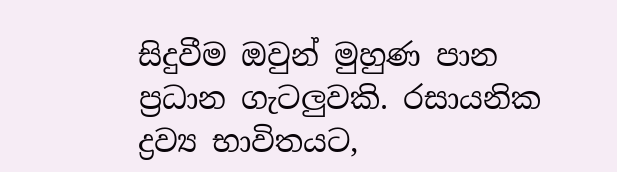සිදුවීම ඔවුන් මුහුණ පාන ප්‍රධාන ගැටලුවකි. රසායනික ද්‍රව්‍ය භාවිතයට,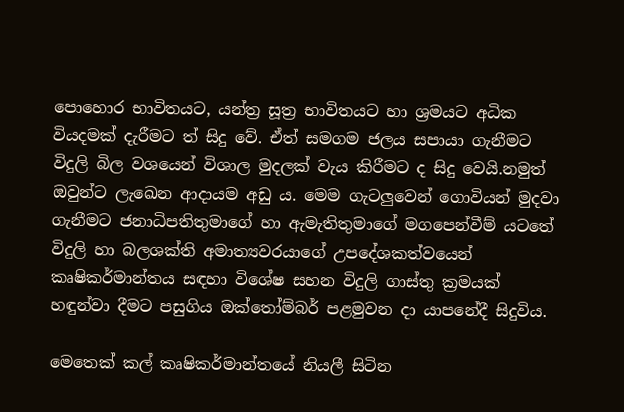පොහොර භාවිතයට, යන්ත්‍ර සූත්‍ර භාවිතයට හා ශ්‍රමයට අධික වියදමක් දැරීමට ත් සිදු වේ. ඒත් සමගම ජලය සපායා ගැනීමට විදුලි බිල වශයෙන් විශාල මුදලක් වැය කිරීමට ද සිදු වෙයි.නමුත් ඔවුන්ට ලැඛෙන ආදායම අඩු ය. මෙම ගැටලුවෙන් ගොවියන් මුදවා ගැනීමට ජනාධිපතිතුමාගේ හා ඇමැතිතුමාගේ මගපෙන්වීම් යටතේ විදුලි හා බලශක්ති අමාත්‍යවරයාගේ උපදේශකත්වයෙන් කෘෂිකර්මාන්තය සඳහා විශේෂ සහන විදුලි ගාස්තු ක්‍රමයක් හඳුන්වා දීමට පසුගිය ඔක්තෝම්බර් පළමුවන දා යාපනේදී සිදුවිය.

මෙතෙක් කල් කෘෂිකර්මාන්තයේ නියලී සිටින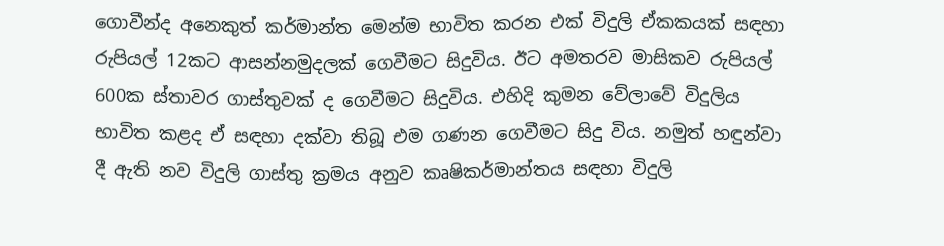ගොවීන්ද අනෙකුත් කර්මාන්ත මෙන්ම භාවිත කරන එක් විදුලි ඒකකයක් සඳහා රුපියල් 12කට ආසන්නමුදලක් ගෙවීමට සිදුවිය. ඊට අමතරව මාසිකව රුපියල් 600ක ස්තාවර ගාස්තුවක් ද ගෙවීමට සිදුවිය. එහිදි කුමන වේලාවේ විදුලිය භාවිත කළද ඒ සඳහා දක්වා තිබූ එම ගණන ගෙවීමට සිදු විය. නමුත් හඳුන්වා දී ඇති නව විදුලි ගාස්තු ක්‍රමය අනුව කෘෂිකර්මාන්තය සඳහා විදුලි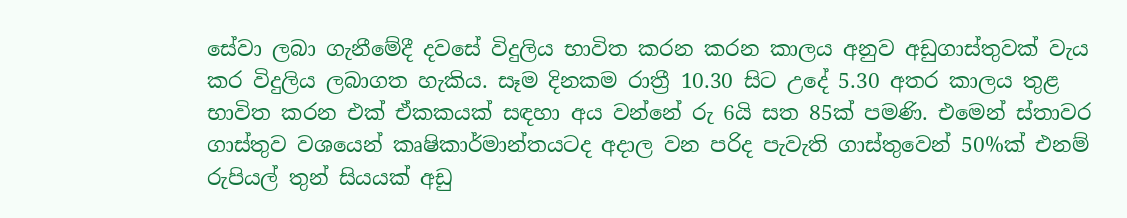සේවා ලබා ගැනීමේදී දවසේ විදුලිය භාවිත කරන කරන කාලය අනුව අඩුගාස්තුවක් වැය කර විදුලිය ලබාගත හැකිය. සෑම දිනකම රාත්‍රී 10.30 සිට උදේ 5.30 අතර කාලය තුළ භාවිත කරන එක් ඒකකයක් සඳහා අය වන්නේ රු 6යි සත 85ක් පමණි. එමෙන් ස්තාවර ගාස්තුව වශයෙන් කෘෂිකාර්මාන්තයටද අදාල වන පරිද පැවැති ගාස්තුවෙන් 50%ක් එනම් රුපියල් තුන් සියයක් අඩු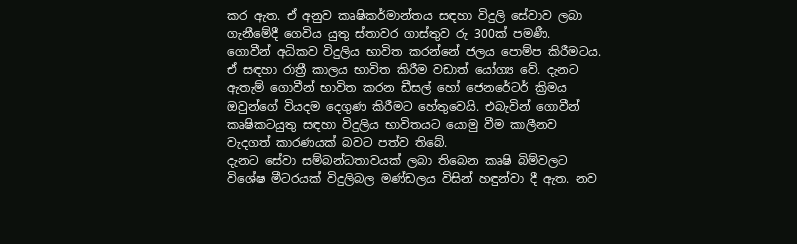කර ඇත. ඒ අනුව කෘෂිකර්මාන්තය සඳහා විදුලි සේවාව ලබා ගැනීමේදී ගෙවිය යුතු ස්තාවර ගාස්තුව රු 300ක් පමණී.
ගොවීන් අධිකව විදුලිය භාවිත කරන්නේ ජලය පොම්ප කිරීමටය. ඒ සඳහා රාත්‍රී කාලය භාවිත කිරීම වඩාත් යෝග්‍ය වේ. දැනට ඇතැම් ගොවීන් භාවිත කරන ඩීසල් හෝ ජෙනරේටර් ක්‍රිමය ඔවුන්ගේ වියදම දෙගුණ කිරීමට හේතුවෙයි. එබැවින් ගොවීන් කෘෂිකටයුතු සඳහා විදුලිය භාවිතයට යොමු වීම කාලීනව වැදගත් කාරණයක් බවට පත්ව තිබේ.
දැනට සේවා සම්බන්ධතාවයක් ලබා තිබෙන කෘෂි බිම්වලට විශේෂ මීටරයක් විදුලිබල මණ්ඩලය විසින් හඳුන්වා දී ඇත. නව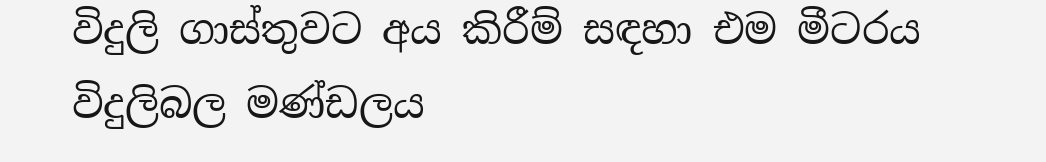විදුලි ගාස්තුවට අය කිරීම් සඳහා එම මීටරය විදුලිබල මණ්ඩලය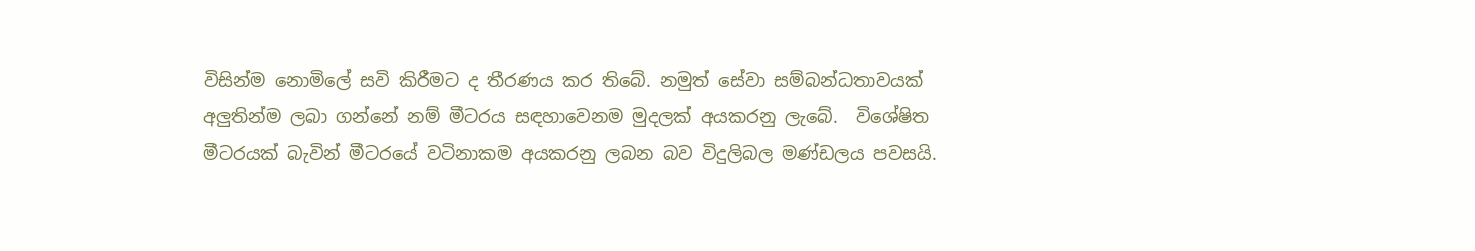විසින්ම නොමිලේ සවි කිරීමට ද තීරණය කර තිබේ. නමුත් සේවා සම්බන්ධතාවයක් අලුතින්ම ලබා ගන්නේ නම් මීටරය සඳහාවෙනම මුදලක් අයකරනු ලැබේ.  විශේෂිත මීටරයක් බැවින් මීටරයේ වටිනාකම අයකරනු ලබන බව විදුලිබල මණ්ඩලය පවසයි.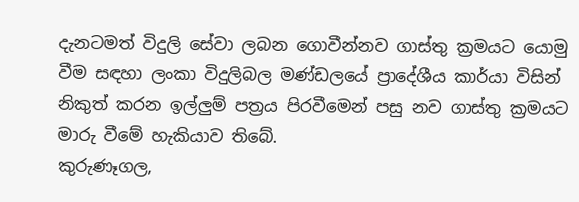දැනටමත් විදුලි සේවා ලබන ගොවීන්නව ගාස්තු ක්‍රමයට යොමු වීම සඳහා ලංකා විදුලිබල මණ්ඩලයේ ප්‍රාදේශීය කාර්යා විසින් නිකුත් කරන ඉල්ලුම් පත්‍රය පිරවීමෙන් පසු නව ගාස්තු ක්‍රමයට මාරු වීමේ හැකියාව තිබේ.
කුරුණෑගල,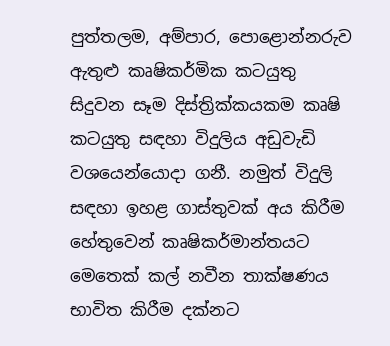පුත්තලම, අම්පාර, පොළොන්නරුව ඇතුළු කෘෂිකර්මික කටයුතු සිදුවන සෑම දිස්ත්‍රික්කයකම කෘෂි කටයුතු සඳහා විදුලිය අඩුවැඩි වශයෙන්යොදා ගනී. නමුත් විදුලි සඳහා ඉහළ ගාස්තුවක් අය කිරීම හේතුවෙන් කෘෂිකර්මාන්තයට මෙතෙක් කල් නවීන තාක්ෂණය භාවිත කිරීම දක්නට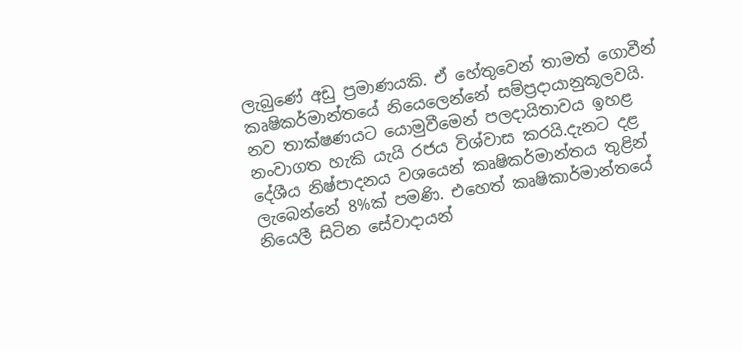ලැබුණේ අඩු ප්‍රමාණයකි. ඒ හේතුවෙන් තාමත් ගොවීන් කෘෂිකර්මාන්තයේ නියෙලෙන්නේ සම්ප්‍රදායානුකූලවයි. නව තාක්ෂණයට යොමුවීමෙන් පලදායිතාවය ඉහළ නංවාගත හැකි යැයි රජය විශ්වාස කරයි.දැනට දළ දේශීය නිෂ්පාදනය වශයෙන් කෘෂිකර්මාන්තය තුළින් ලැබෙන්නේ 8%ක් පමණි. එහෙත් කෘෂිකාර්මාන්තයේ නියෙලී සිටින සේවාදායන්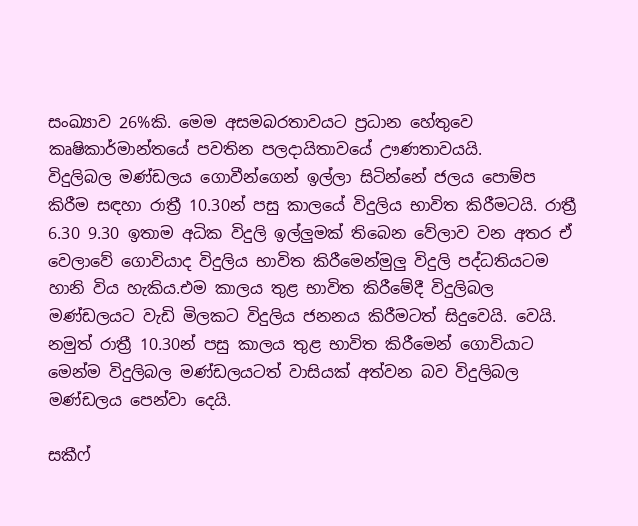සංඛ්‍යාව 26%කි. මෙම අසමබරතාවයට ප්‍රධාන හේතුවෙ කෘෂිකාර්මාන්තයේ පවතින පලදායිතාවයේ ඌණතාවයයි.
විදුලිබල මණ්ඩලය ගොවීන්ගෙන් ඉල්ලා සිටින්නේ ජලය පොම්ප කිරීම සඳහා රාත්‍රී 10.30න් පසු කාලයේ විදුලිය භාවිත කිරීමටයි. රාත්‍රී 6.30 9.30 ඉතාම අධික විදුලි ඉල්ලුමක් තිබෙන වේලාව වන අතර ඒ වෙලාවේ ගොවියාද විදුලිය භාවිත කිරීමෙන්මුලු විදුලි පද්ධතියටම හානි විය හැකිය.එම කාලය තුළ භාවිත කිරීමේදී විදුලිබල මණ්ඩලයට වැඩි මිලකට විදුලිය ජනනය කිරීමටත් සිදුවෙයි. වෙයි. නමුත් රාත්‍රී 10.30න් පසු කාලය තුළ භාවිත කිරීමෙන් ගොවියාට මෙන්ම විදුලිබල මණ්ඩලයටත් වාසියක් අත්වන බව විදුලිබල මණ්ඩලය පෙන්වා දෙයි.

සකීෆ්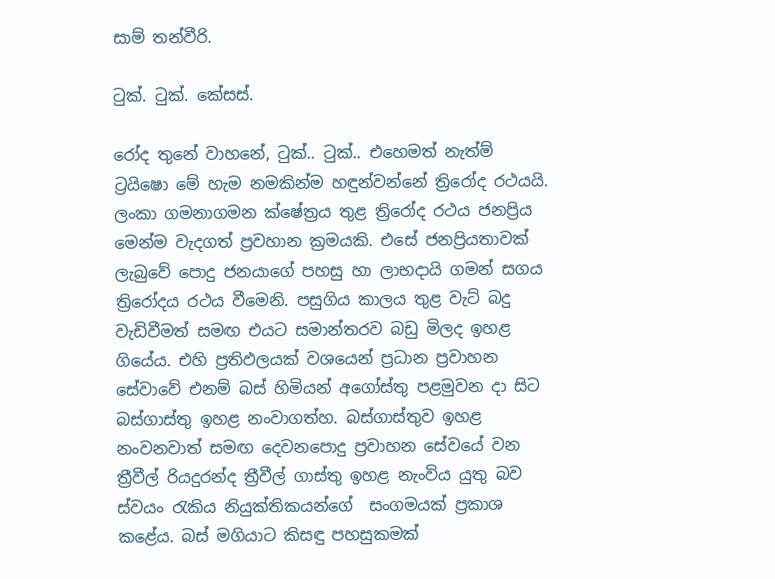සාම් තන්වීරි.

ටුක්. ටුක්. කේසස්.

රෝද තුනේ වාහනේ, ටුක්.. ටුක්.. එහෙමත් නැත්ම් ට්‍රයිෂො මේ හැම නමකින්ම හඳුන්වන්නේ ත්‍රිරෝද රථයයි. ලංකා ගමනාගමන ක්ෂේත්‍රය තුළ ත්‍රිරෝද රථය ජනප්‍රිය මෙන්ම වැදගත් ප්‍රවහාන ක්‍රමයකි. එසේ ජනප්‍රියතාවක් ලැබුවේ පොදු ජනයාගේ පහසු හා ලාභදායි ගමන් සගය ත්‍රිරෝදය රථය වීමෙනි. පසුගිය කාලය තුළ වැට් බදු වැඩිවීමත් සමඟ එයට සමාන්තරව බඩු මිලද ඉහළ ගියේය. එහි ප්‍රතිඵලයක් වශයෙන් ප්‍රධාන ප්‍රවාහන සේවාවේ එනම් බස් හිමියන් අගෝස්තු පළමුවන දා සිට බස්ගාස්තු ඉහළ නංවාගත්හ. බස්ගාස්තුව ඉහළ නංවනවාත් සමඟ දෙවනපොදු ප්‍රවාහන සේවයේ වන ත්‍රීවීල් රියදුරන්ද ත්‍රීවීල් ගාස්තු ඉහළ නැංවිය යුතු බව ස්වයං රැකිය නියුක්තිකයන්ගේ  සංගමයක් ප්‍රකාශ කළේය. බස් මගියාට කිසඳු පහසුකමක්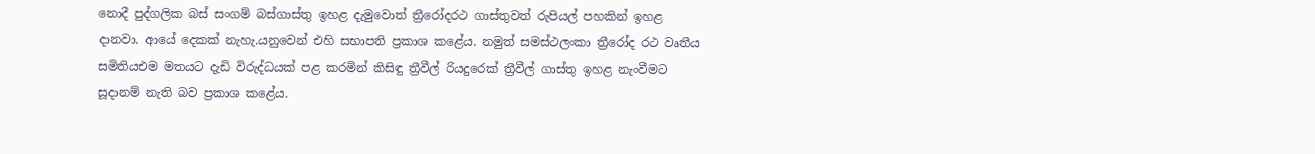නොදී පුද්ගලික බස් සංගම් බස්ගාස්තු ඉහළ දැමුවොත් ත්‍රීරෝදරථ ගාස්තුවත් රුපියල් පහකින් ඉහළ දානවා. ආයේ දෙකක් නැහැ.යනුවෙන් එහි සභාපති ප්‍රකාශ කළේය. නමුත් සමස්ථලංකා ත්‍රීරෝද රථ වෘතීය සමිතියඑම මතයට දැඩි විරුද්ධයක් පළ කරමින් කිසිඳු ත්‍රීවීල් රියදුරෙක් ත්‍රීවීල් ගාස්තු ඉහළ නැංවීමට සූදානම් නැති බව ප්‍රකාශ කළේය.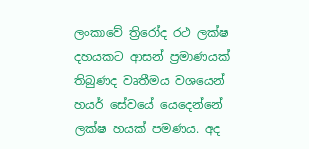ලංකාවේ ත්‍රිරෝද රථ ලක්ෂ දහයකට ආසන් ප්‍රමාණයක් තිබුණද වෘතීමය වශයෙන් හයර් සේවයේ යෙදෙන්නේ ලක්ෂ හයක් පමණය. අද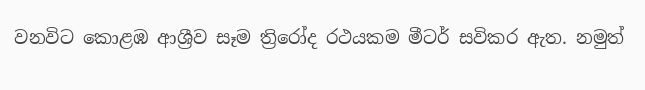වනවිට කොළඹ ආශ්‍රීව සෑම ත්‍රිරෝද රථයකම මීටර් සවිකර ඇත. නමුත්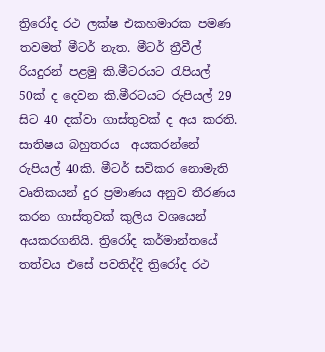ත්‍රිරෝද රථ ලක්ෂ එකහමාරක පමණ තවමත් මීටර් නැත. මීටර් ත්‍රීවීල් රියදුරන් පළමු කි.මීටරයට රැපියල් 50ක් ද දෙවන කි.මීරටයට රුපියල් 29 සිට 40 දක්වා ගාස්තුවක් ද අය කරති. සාතිෂය බහුතරය  අයකරන්නේ රුපියල් 40කි. මීටර් සවිකර නොමැති වෘතිකයන් දුර ප්‍රමාණය අනුව තීරණය කරන ගාස්තුවක් කුලිය වශයෙන් අයකරගනියි. ත්‍රිරෝද කර්මාන්තයේ තත්වය එසේ පවතිද්දි ත්‍රිරෝද රථ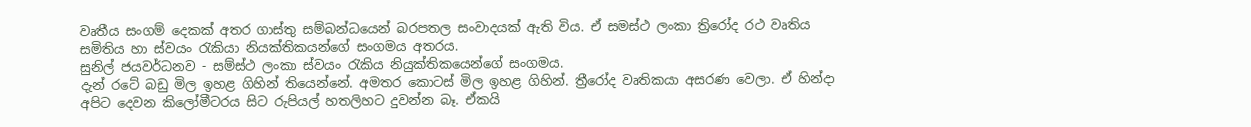වෘතීය සංගම් දෙකක් අතර ගාස්තු සම්බන්ධයෙන් බරපතල සංවාදයක් ඇති විය. ඒ සමස්ථ ලංකා ත්‍රිරෝද රථ වෘතිය සමිතිය හා ස්වයං රැකියා නියක්තිකයන්ගේ සංගමය අතරය.
සුනිල් ජයවර්ධනව - සම්ස්ථ ලංකා ස්වයං රැකිය නියුක්තිකයෙන්ගේ සංගමය.
දැන් රටේ බඩු මිල ඉහළ ගිහින් තියෙන්නේ. අමතර කොටස් මිල ඉහළ ගිහින්. ත්‍රීරෝද වෘතිකයා අසරණ වෙලා. ඒ හින්දා අපිට දෙවන කිලෝමීටරය සිට රුපියල් හතලිහට දුවන්න බෑ. ඒකයි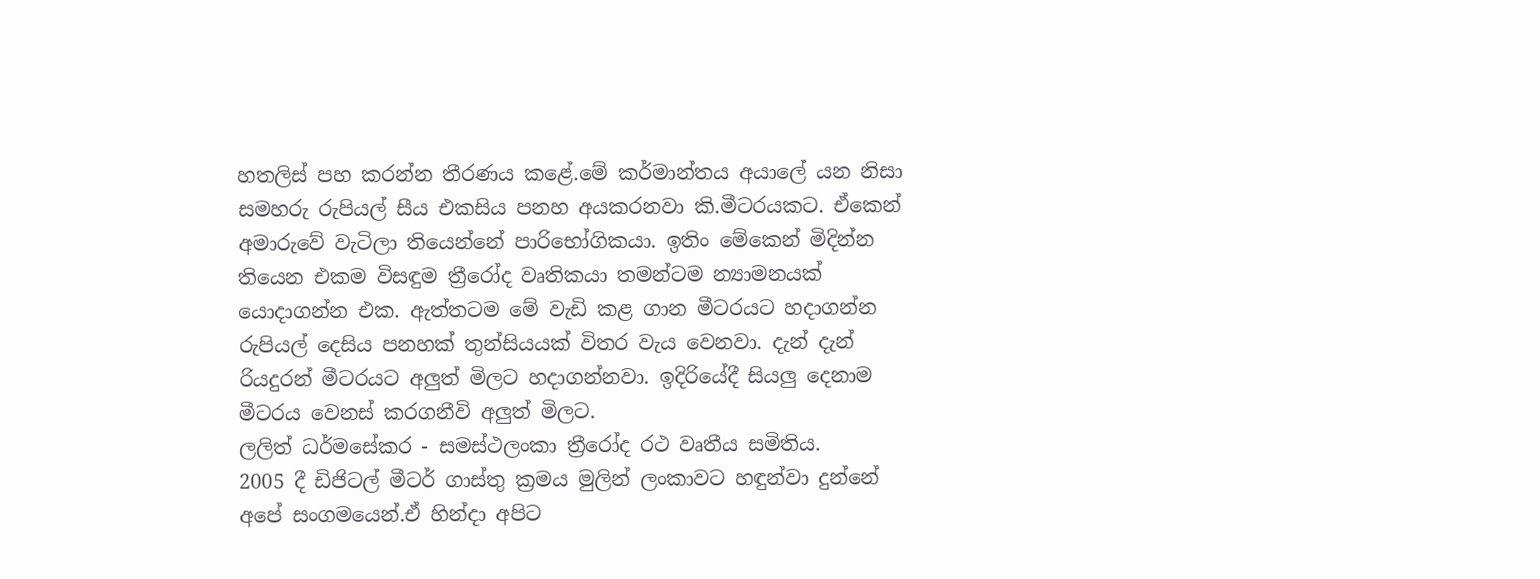හතලිස් පහ කරන්න තීරණය කළේ.මේ කර්මාන්තය අයාලේ යන නිසා සමහරු රුපියල් සීය එකසිය පනහ අයකරනවා කි.මීටරයකට. ඒකෙන් අමාරුවේ වැටිලා තියෙන්නේ පාරිභෝගිකයා. ඉතිං මේකෙන් මිදින්න තියෙන එකම විසඳුම ත්‍රීරෝද වෘතිකයා තමන්ටම න්‍යාමනයක් යොදාගන්න එක. ඇත්තටම මේ වැඩි කළ ගාන මීටරයට හදාගන්න රුපියල් දෙසිය පනහක් තුන්සියයක් විතර වැය වෙනවා. දැන් දැන් රියදුරන් මීටරයට අලුත් මිලට හදාගන්නවා. ඉදිරියේදී සියලු දෙනාම මීටරය වෙනස් කරගනීවි අලුත් මිලට.
ලලිත් ධර්මසේකර - සමස්ථලංකා ත්‍රීරෝද රථ වෘතීය සමිතිය.
2005 දී ඩිජිටල් මීටර් ගාස්තු ක්‍රමය මුලින් ලංකාවට හඳුන්වා දුන්නේ අපේ සංගමයෙන්.ඒ හින්දා අපිට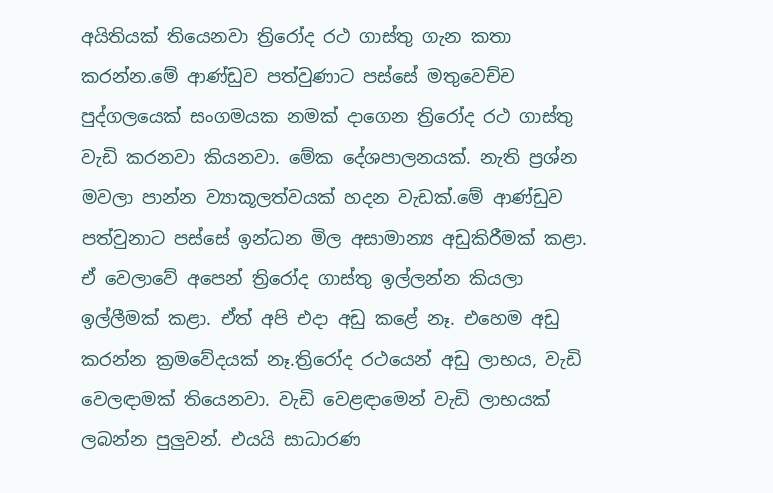අයිතියක් තියෙනවා ත්‍රිරෝද රථ ගාස්තු ගැන කතා කරන්න.මේ ආණ්ඩුව පත්වුණාට පස්සේ මතුවෙච්ච පුද්ගලයෙක් සංගමයක නමක් දාගෙන ත්‍රිරෝද රථ ගාස්තු වැඩි කරනවා කියනවා. මේක දේශපාලනයක්. නැති ප්‍රශ්න මවලා පාන්න ව්‍යාකූලත්වයක් හදන වැඩක්.මේ ආණ්ඩුව පත්වුනාට පස්සේ ඉන්ධන මිල අසාමාන්‍ය අඩුකිරීමක් කළා. ඒ වෙලාවේ අපෙන් ත්‍රිරෝද ගාස්තු ඉල්ලන්න කියලා ඉල්ලීමක් කළා. ඒත් අපි එදා අඩු කළේ නෑ. එහෙම අඩු කරන්න ක්‍රමවේදයක් නෑ.ත්‍රිරෝද රථයෙන් අඩු ලාභය, වැඩි වෙලඳාමක් තියෙනවා. වැඩි වෙළඳාමෙන් වැඩි ලාභයක් ලබන්න පුලුවන්. එයයි සාධාරණ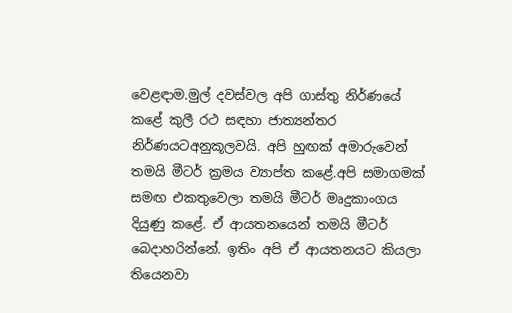වෙළඳාම.මුල් දවස්වල අපි ගාස්තු නිර්ණයේ කළේ කුලී රථ සඳහා ජාත්‍යන්තර නිර්ණයටඅනුකූලවයි. අපි හුඟක් අමාරුවෙන් තමයි මීටර් ක්‍රමය ව්‍යාප්ත කළේ.අපි සමාගමක් සමඟ එකතුවෙලා තමයි මීටර් මෘදුකාංගය දියුණු කළේ. ඒ ආයතනයෙන් තමයි මීටර් බෙදාහරින්නේ. ඉතිං අපි ඒ ආයතනයට කියලා තියෙනවා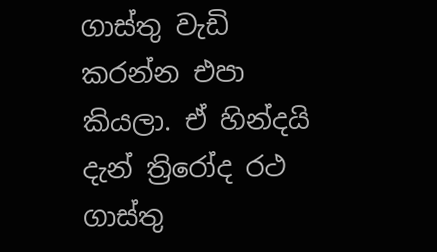ගාස්තු වැඩි කරන්න එපා කියලා. ඒ හින්දයි දැන් ත්‍රිරෝද රථ ගාස්තු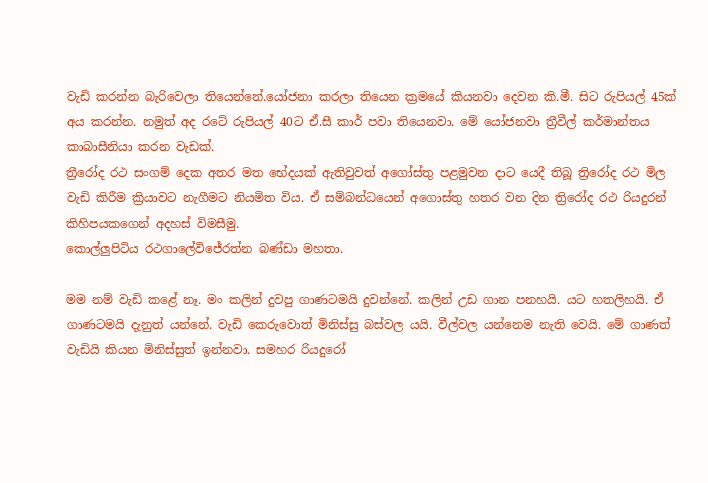වැඩි කරන්න බැරිවෙලා තියෙන්නේ.යෝජනා කරලා තියෙන ක්‍රමයේ කියනවා දෙවන කි.මී. සිට රුපියල් 45ක් අය කරන්න. නමුත් අද රටේ රුපියල් 40ට ඒ.සී කාර් පවා තියෙනවා. මේ යෝජනවා ත්‍රීවීල් කර්මාන්තය කාබාසීනියා කරන වැඩක්.
ත්‍රීරෝද රථ සංගම් දෙක අතර මත භේදයක් ඇතිවුවත් අගෝස්තු පළමුවන දාට යෙදී තිබූ ත්‍රිරෝද රථ මිල වැඩි කිරීම ක්‍රියාවට නැගීමට නියමිත විය. ඒ සම්බන්ධයෙන් අගොස්තු හතර වන දින ත්‍රිරෝද රථ රියදුරන් කිහිපයකගෙන් අදහස් විමසීමු.
කොල්ලුපිටිය රථගාලේවිජේරත්න බණ්ඩා මහතා.

මම නම් වැඩි කළේ නෑ. මං කලින් දුවපු ගාණටමයි දුවන්නේ. කලින් උඩ ගාන පනහයි. යට හතලිහයි. ඒ ගාණටමයි දැනුත් යන්නේ. වැඩි කෙරුවොත් මිනිස්සු බස්වල යයි. වීල්වල යන්නෙම නැති වෙයි. මේ ගාණත් වැඩියි කියන මිනිස්සුත් ඉන්නවා. සමහර රියදුරෝ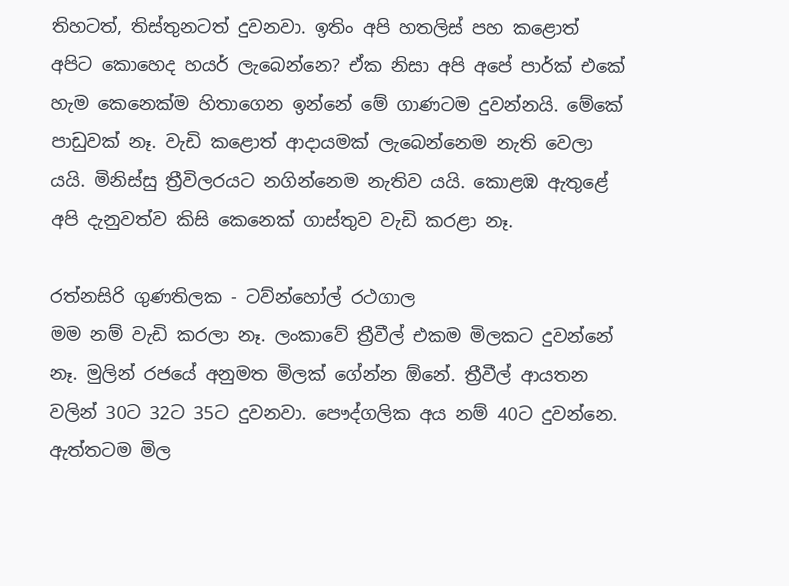තිහටත්, තිස්තුනටත් දුවනවා. ඉතිං අපි හතලිස් පහ කළොත් අපිට කොහෙද හයර් ලැබෙන්නෙ? ඒක නිසා අපි අපේ පාර්ක් එකේ හැම කෙනෙක්ම හිතාගෙන ඉන්නේ මේ ගාණටම දුවන්නයි. මේකේ පාඩුවක් නෑ. වැඩි කළොත් ආදායමක් ලැබෙන්නෙම නැති වෙලා යයි. මිනිස්සු ත්‍රීවිලරයට නගින්නෙම නැතිව යයි. කොළඹ ඇතුළේ අපි දැනුවත්ව කිසි කෙනෙක් ගාස්තුව වැඩි කරළා නෑ.

රත්නසිරි ගුණතිලක - ටව්න්හෝල් රථගාල
මම නම් වැඩි කරලා නෑ. ලංකාවේ ත්‍රීවීල් එකම මිලකට දුවන්නේ නෑ. මුලින් රජයේ අනුමත මිලක් ගේන්න ඕනේ. ත්‍රීවීල් ආයතන වලින් 30ට 32ට 35ට දුවනවා. පෞද්ගලික අය නම් 40ට දුවන්නෙ. ඇත්තටම මිල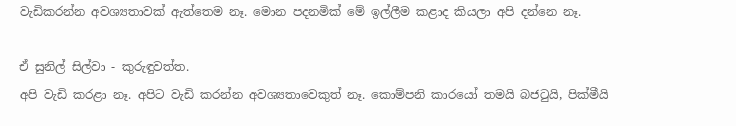වැඩිකරන්න අවශ්‍යතාවක් ඇත්තෙම නෑ. මොන පදනමික් මේ ඉල්ලීම කළාද කියලා අපි දන්නෙ නෑ.

ඒ සුනිල් සිල්වා - කුරුඳුවත්ත.
අපි වැඩි කරළා නෑ. අපිට වැඩි කරන්න අවශ්‍යතාවෙකුත් නෑ. කොම්පනි කාරයෝ තමයි බජටුයි, පික්මීයි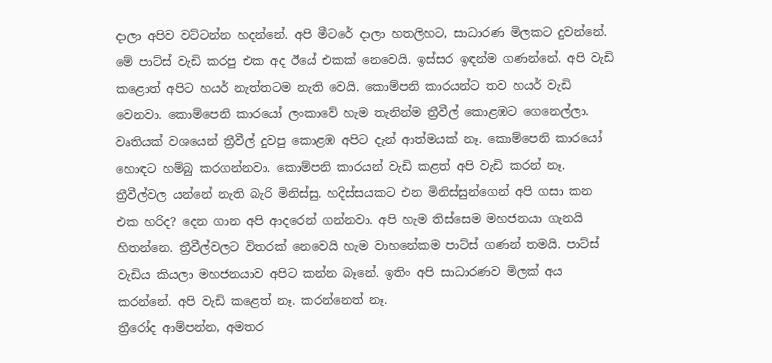දාලා අපිව වට්ටන්න හදන්නේ. අපි මීටරේ දාලා හතලිහට, සාධාරණ මිලකට දුවන්නේ. මේ පාට්ස් වැඩි කරපු එක අද ඊයේ එකක් නෙවෙයි. ඉස්සර ඉඳන්ම ගණන්නේ. අපි වැඩි කළොත් අපිට හයර් නැත්තටම නැති වෙයි. කොම්පනි කාරයන්ට තව හයර් වැඩි වෙනවා. කොම්පෙනි කාරයෝ ලංකාවේ හැම තැනින්ම ත්‍රීවීල් කොළඹට ගෙනෙල්ලා. වෘතියක් වශයෙන් ත්‍රීවීල් දුවපු කොළඹ අපිට දැන් ආත්මයක් නෑ. කොම්පෙනි කාරයෝ හොඳට හම්බු කරගන්නවා. කොම්පනි කාරයන් වැඩි කළත් අපි වැඩි කරන් නෑ. ත්‍රීවීල්වල යන්නේ නැති බැරි මිනිස්සු. හදිස්සයකට එන මිනිස්සුන්ගෙන් අපි ගසා කන එක හරිද? දෙන ගාන අපි ආදරෙන් ගන්නවා. අපි හැම තිස්සෙම මහජනයා ගැනයි හිතන්නෙ. ත්‍රීවීල්වලට විතරක් නෙවෙයි හැම වාහනේකම පාට්ස් ගණන් තමයි. පාට්ස් වැඩිය කියලා මහජනයාව අපිට කන්න බෑනේ. ඉතිං අපි සාධාරණව මිලක් අය කරන්නේ. අපි වැඩි කළෙත් නෑ. කරන්නෙත් නෑ.
ත්‍රීරෝද ආම්පන්න, අමතර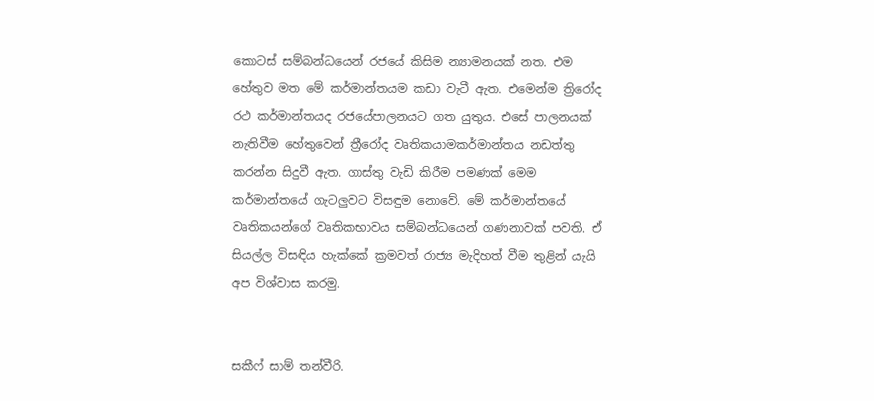කොටස් සම්බන්ධයෙන් රජයේ කිසිම න්‍යාමනයක් නත. එම හේතුව මත මේ කර්මාන්තයම කඩා වැටී ඇත. එමෙන්ම ත්‍රිරෝද රථ කර්මාන්තයද රජයේපාලනයට ගත යුතුය. එසේ පාලනයක් නැතිවීම හේතුවෙන් ත්‍රීරෝද වෘතිකයාමකර්මාන්තය නඩත්තු කරන්න සිදුවී ඇත. ගාස්තු වැඩි කිරීම පමණක් මෙම කර්මාන්තයේ ගැටලුවට විසඳුම නොවේ. මේ කර්මාන්තයේ වෘතිකයන්ගේ වෘතිකභාවය සම්බන්ධයෙන් ගණනාවක් පවති. ඒ සියල්ල විසඳිය හැක්කේ ක්‍රමවත් රාජ්‍ය මැදිහත් වීම තුළින් යැයි අප විශ්වාස කරමු.


සකීෆ් සාම් තන්වීරි.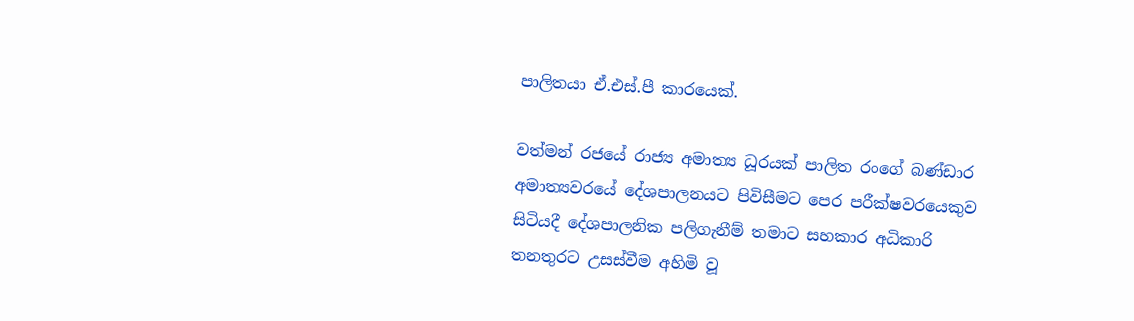පාලිතයා ඒ.එස්.පී කාරයෙක්.

වත්මන් රජයේ රාජ්‍ය අමාත්‍ය ධූරයක් පාලිත රංගේ බණ්ඩාර අමාත්‍යවරයේ දේශපාලනයට පිවිසීමට පෙර පරීක්ෂවරයෙකුව සිටියදී දේශපාලනික පලිගැනීම් තමාට සහකාර අධිකාරි තනතුරට උසස්වීම අහිමි වූ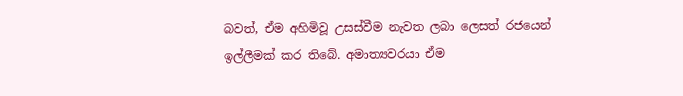බවත්, ඒම අහිමිවූ උසස්වීම නැවත ලබා ලෙසත් රජයෙන් ඉල්ලීමක් කර තිබේ. අමාත්‍යවරයා ඒම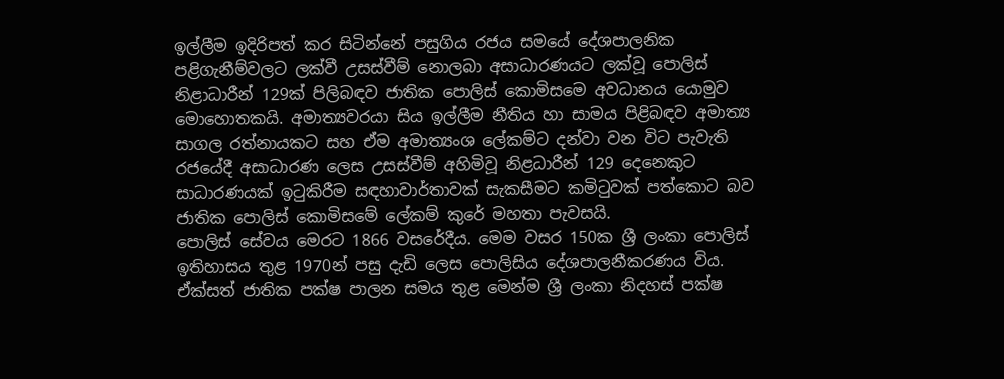ඉල්ලීම ඉදිරිපත් කර සිටින්නේ පසුගිය රජය සමයේ දේශපාලනික පළිගැනීම්වලට ලක්වී උසස්වීම් නොලබා අසාධාරණයට ලක්වූ පොලිස් නිළාධාරීන් 129ක් පිලිබඳව ජාතික පොලිස් කොමිසමෙ අවධානය යොමුව මොහොතකයි. අමාත්‍යවරයා සිය ඉල්ලීම නීතිය හා සාමය පිළිබඳව අමාත්‍ය සාගල රත්නායකට සහ ඒම අමාත්‍යංශ ලේකම්ට දන්වා වන විට පැවැති රජයේදී අසාධාරණ ලෙස උසස්වීම් අහිමිවූ නිළධාරීන් 129 දෙනෙකුට සාධාරණයක් ඉටුකිරීම සඳහාවාර්තාවක් සැකසීමට කමිටුවක් පත්කොට බව ජාතික පොලිස් කොමිසමේ ලේකම් කුරේ මහතා පැවසයි.
පොලිස් සේවය මෙරට 1866 වසරේදීය. මෙම වසර 150ක ශ්‍රී ලංකා පොලිස් ඉතිහාසය තුළ 1970න් පසු දැඩි ලෙස පොලිසිය දේශපාලනීකරණය විය. ඒක්සත් ජාතික පක්ෂ පාලන සමය තුළ මෙන්ම ශ්‍රී ලංකා නිදහස් පක්ෂ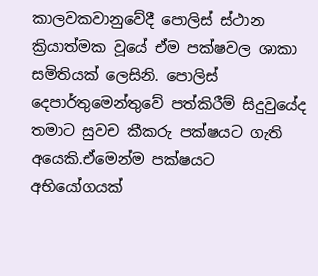කාලවකවානුවේදී පොලිස් ස්ථාන ක්‍රියාත්මක වූයේ ඒම පක්ෂවල ශාකා සමිතියක් ලෙසිනි. පොලිස් දෙපාර්තුමෙන්තුවේ පත්කිරීම් සිදුවුයේද තමාට සුවච කීකරු පක්ෂයට ගැති අයෙකි.ඒමෙන්ම පක්ෂයට අභියෝගයක්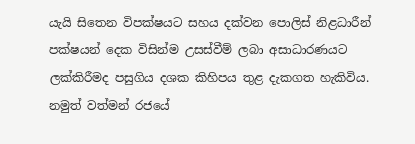යැයි සිතෙන විපක්ෂයට සහය දක්වන පොලිස් නිළධාරීන් පක්ෂයන් දෙක විසින්ම උසස්වීම් ලබා අසාධාරණයට ලක්කිරීමද පසුගිය දශක කිහිපය තුළ දැකගත හැකිවිය. නමුත් වත්මන් රජයේ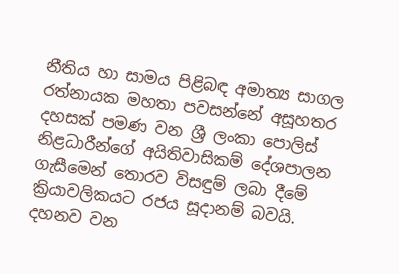නීතිය හා සාමය පිළිබඳ අමාත්‍ය සාගල රත්නායක මහතා පවසන්නේ අසූහතර දහසක් පමණ වන ශ්‍රී ලංකා පොලිස් නිළධාරීන්ගේ අයිතිවාසිකම් දේශපාලන ගැසීමෙන් තොරව විසඳුම් ලබා දීමේ ක්‍රියාවලිකයට රජය සූදානම් බවයි.
දහනව වන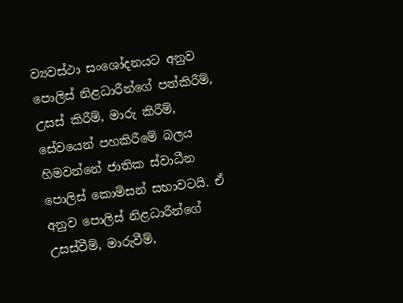ව්‍යවස්ථා සංශෝදනයට අනුව පොලිස් නිළධාරීන්ගේ පත්කිරීම්, උසස් කිරීම්, මාරු කිරීම්, සේවයෙන් පහකිරීමේ බලය හිමවන්නේ ජාතික ස්වාධීන පොලිස් කොමිසන් සභාවටයි. ඒ අනුව පොලිස් නිළධාරීන්ගේ උසස්වීම්, මාරුවීම්,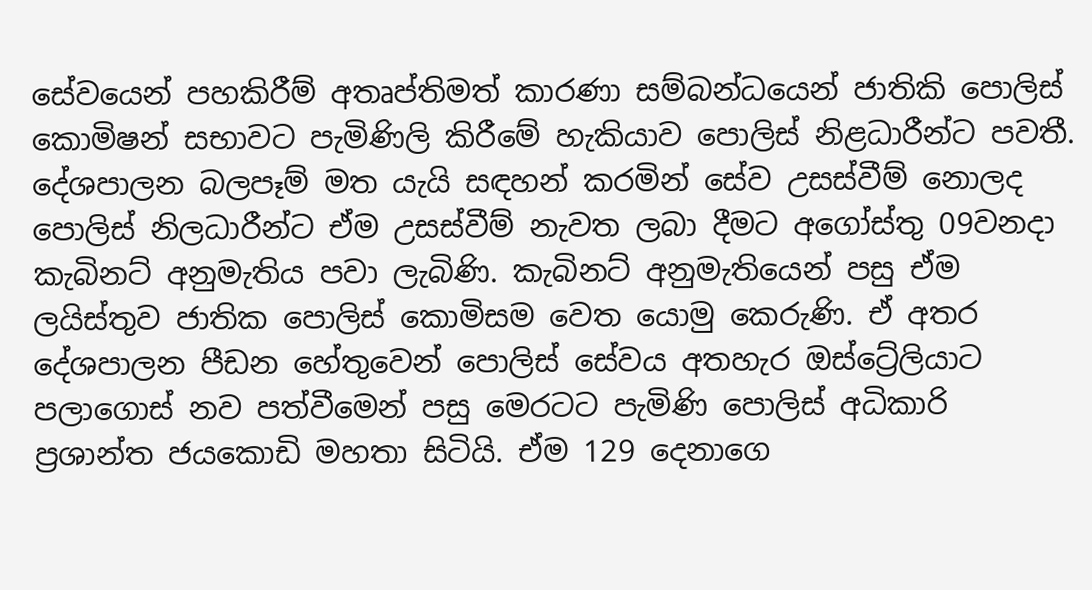සේවයෙන් පහකිරීම් අතෘප්තිමත් කාරණා සම්බන්ධයෙන් ජාතිකි පොලිස් කොමිෂන් සභාවට පැමිණිලි කිරීමේ හැකියාව පොලිස් නිළධාරීන්ට පවතී.
දේශපාලන බලපෑම් මත යැයි සඳහන් කරමින් සේව උසස්වීම් නොලද පොලිස් නිලධාරීන්ට ඒම උසස්වීම් නැවත ලබා දීමට අගෝස්තු 09වනදා කැබිනට් අනුමැතිය පවා ලැබිණි. කැබිනට් අනුමැතියෙන් පසු ඒම ලයිස්තුව ජාතික පොලිස් කොමිසම වෙත යොමු කෙරුණි. ඒ අතර දේශපාලන පීඩන හේතුවෙන් පොලිස් සේවය අතහැර ඔස්ට්‍රේලියාට පලාගොස් නව පත්වීමෙන් පසු මෙරටට පැමිණි පොලිස් අධිකාරි ප්‍රශාන්ත ජයකොඩි මහතා සිටියි. ඒම 129 දෙනාගෙ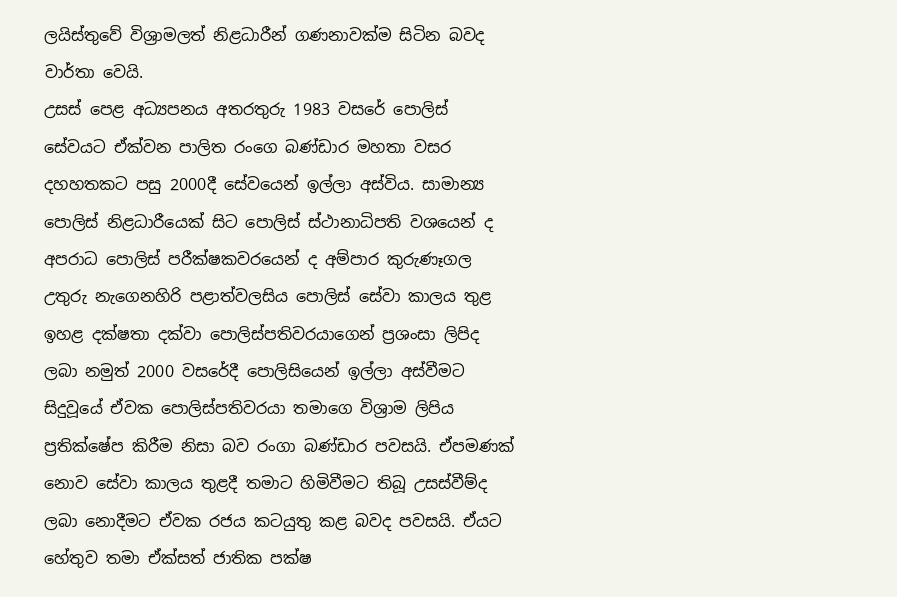ලයිස්තුවේ විශ්‍රාමලත් නිළධාරීන් ගණනාවක්ම සිටින බවද වාර්තා වෙයි.
උසස් පෙළ අධ්‍යපනය අතරතුරු 1983 වසරේ පොලිස් සේවයට ඒක්වන පාලිත රංගෙ බණ්ඩාර මහතා වසර දහහතකට පසු 2000දී සේවයෙන් ඉල්ලා අස්විය. සාමාන්‍ය පොලිස් නිළධාරීයෙක් සිට පොලිස් ස්ථානාධිපති වශයෙන් ද අපරාධ පොලිස් පරීක්ෂකවරයෙන් ද අම්පාර කුරුණෑගල උතුරු නැගෙනහිරි පළාත්වලසිය පොලිස් සේවා කාලය තුළ ඉහළ දක්ෂතා දක්වා පොලිස්පතිවරයාගෙන් ප්‍රශංසා ලිපිද ලබා නමුත් 2000 වසරේදී පොලිසියෙන් ඉල්ලා අස්වීමට සිදුවූයේ ඒවක පොලිස්පතිවරයා තමාගෙ විශ්‍රාම ලිපිය ප්‍රතික්ෂේප කිරීම නිසා බව රංගා බණ්ඩාර පවසයි. ඒපමණක් නොව සේවා කාලය තුළදී තමාට හිමිවීමට තිබූ උසස්වීම්ද ලබා නොදීමට ඒවක රජය කටයුතු කළ බවද පවසයි. ඒයට හේතුව තමා ඒක්සත් ජාතික පක්ෂ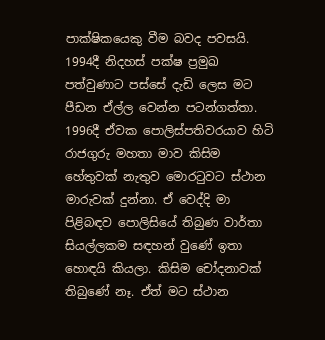පාක්ෂිකයෙකු වීම බවද පවසයි.
1994දී නිදහස් පක්ෂ ප්‍රමුඛ පත්වුණාට පස්සේ දැඩි ලෙස මට පීඩන ඒල්ල වෙන්න පටන්ගත්තා. 1996දී ඒවක පොලිස්පතිවරයාව හිටි රාජගුරු මහතා මාව කිසිම හේතුවක් නැතුව මොරටුවට ස්ථාන මාරුවක් දුන්නා. ඒ වෙද්දි මා පිළිබඳව පොලිසියේ තිබුණ වාර්තා සියල්ලකම සඳහන් වුණේ ඉතා හොඳයි කියලා. කිසිම චෝදනාවක් තිබුණේ නෑ. ඒත් මට ස්ථාන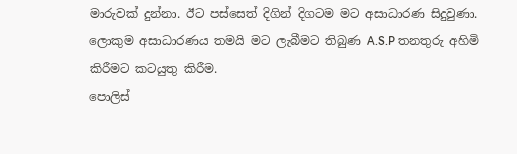මාරුවක් දුන්නා. ඊට පස්සෙත් දිගින් දිගටම මට අසාධාරණ සිදුවුණා. ලොකුම අසාධාරණය තමයි මට ලැබීමට තිබුණ A.S.P තනතුරු අහිමි කිරීමට කටයුතු කිරීම.
පොලිස්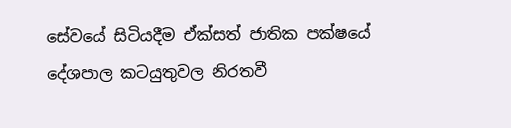සේවයේ සිටියදීම ඒක්සත් ජාතික පක්ෂයේ දේශපාල කටයුතුවල නිරතවී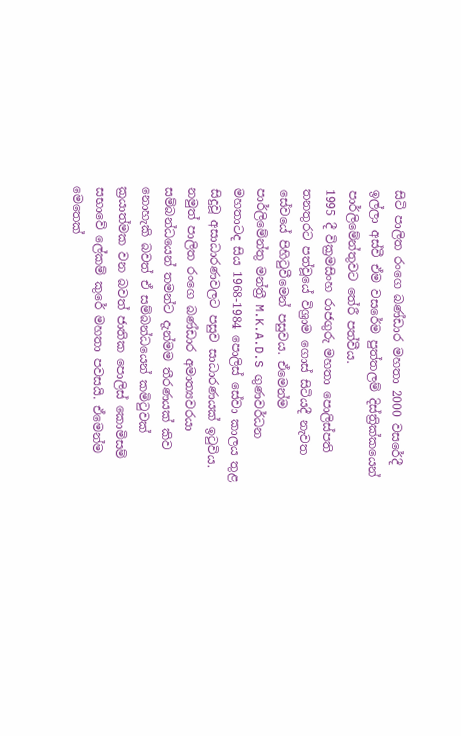සිටි පාලිත රංගෙ බණ්ඩාර මහතා 2000 වසරේදී ඉල්ලා අස්වී ඒම වසරේම පුත්තලම් දිස්ත්‍රික්කයෙන් පාර්ලිමේන්තුවට තේරී පත්වීය.
1995 දී වික්‍රමසිංහ රාජගුරු මහතා පොලිස්පති තනතුරට පත්වූයේ විශ්‍රාම ගොස් සිටියදී නැවත සේවයේ පිහිටුවීමෙන් පසුවය. ඒමෙන්ම පාර්ලිමේන්තු මන්ත්‍රී M.K.A.D.S ගුණවර්ධන මහතාටද සිය 1968-1984 පොලිස් සේවා කාලය තුළ සිදුවූ අසාධාරණවලට පසුව සාධාරණයක් ඉටුවිය. නමුත් පාලිත රංගෙ බණ්ඩාර අමාත්‍යවරයා සම්බන්ධයෙන් තමන්ට දැන්මම තීරණයක් කිව නොහැකි බවත් ඒ සම්බන්ධයෙන් කමිටුවක් ක්‍රයාත්මක වන බවත් ජාතික පොලිස් කොමිසම් සභාවේ ලේකම් කුරේ මහතා පවසයි. ඒමෙන්ම මෙතෙක්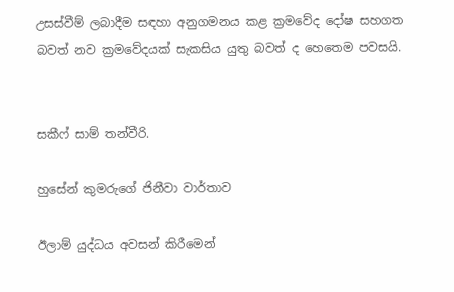උසස්වීම් ලබාදීම සඳහා අනුගමනය කළ ක්‍රමවේද දෝෂ සහගත බවත් නව ක්‍රමවේදයක් සැකසිය යුතු බවත් ද හෙතෙම පවසයි.


සකීෆ් සාම් තන්වීරි.

හුසේන් කුමරුගේ ජිනීවා වාර්තාව

ඊලාම් යුද්ධය අවසන් කිරීමෙන්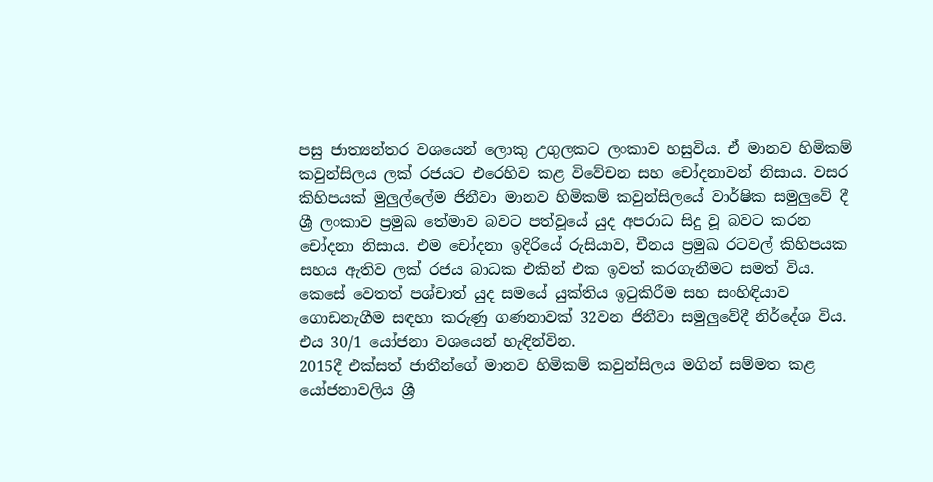පසු ජාත්‍යන්තර වශයෙන් ලොකු උගුලකට ලංකාව හසුවිය. ඒ මානව හිමිකම් කවුන්සිලය ලක් රජයට එරෙහිව කළ විවේචන සහ චෝදනාවන් නිසාය. වසර කිහිපයක් මුලුල්ලේම ජිනීවා මානව හිමිකම් කවුන්සිලයේ වාර්ෂික සමුලුවේ දී ශ්‍රී ලංකාව ප්‍රමුඛ තේමාව බවට පත්වූයේ යුද අපරාධ සිදු වූ බවට කරන චෝදනා නිසාය. එම චෝදනා ඉදිරියේ රුසියාව, චීනය ප්‍රමුඛ රටවල් කිහිපයක සහය ඇතිව ලක් රජය බාධක එකින් එක ඉවත් කරගැනීමට සමත් විය. කෙසේ වෙතත් පශ්චාත් යුද සමයේ යුක්තිය ඉටුකිරීම සහ සංහිඳියාව ගොඩනැගීම සඳහා කරුණු ගණනාවක් 32වන ජිනීවා සමුලුවේදී නිර්දේශ විය. එය 30/1 යෝජනා වශයෙන් හැඳින්වින.
2015දී එක්සත් ජාතීන්ගේ මානව හිමිකම් කවුන්සිලය මගින් සම්මත කළ යෝජනාවලිය ශ්‍රී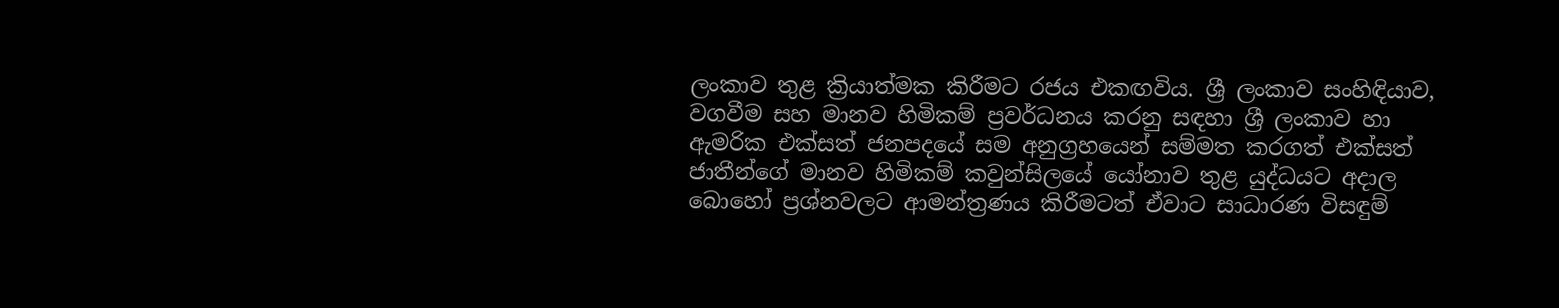ලංකාව තුළ ක්‍රියාත්මක කිරීමට රජය එකඟවිය. ශ්‍රී ලංකාව සංහිඳියාව, වගවීම සහ මානව හිමිකම් ප්‍රවර්ධනය කරනු සඳහා ශ්‍රී ලංකාව හා ඇමරික එක්සත් ජනපදයේ සම අනුග්‍රහයෙන් සම්මත කරගත් එක්සත් ජාතීන්ගේ මානව හිමිකම් කවුන්සිලයේ යෝනාව තුළ යුද්ධයට අදාල බොහෝ ප්‍රශ්නවලට ආමන්ත්‍රණය කිරීමටත් ඒවාට සාධාරණ විසඳුම්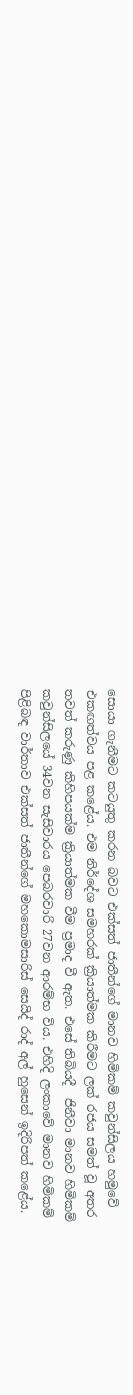සොයා ගැනීමට කටයුතු කරන බවට එක්සත් ජාතීන්ගේ මානව හිමිකම් කවුන්සිලය හමුවේ එකඟත්වය පළ කළේය. එම නිර්දේශ සමහරක් ක්‍රියාත්මක කිරීමට ලක් රජය සමත් වූ අතර තවත් කරුණු කිහිපයක්ම ක්‍රියාත්මක වීම ප්‍රමාද වී ඇත. එසේ තිබියදී  ජිනීවා මානව හිමිකම් කවුන්සිලයේ 34වන සැසිවාරය පෙබරවාරි 27වන ආරම්භ විය. එහිදි ලංකාවේ මානව හිමිකම් පිළිබඳ වාර්තාව එක්සත් ජාතීන්ගේ මහකොමසාරිස් සෙයිද් රාද් අල් හුසෙන් ඉදිරිපත් කළේය.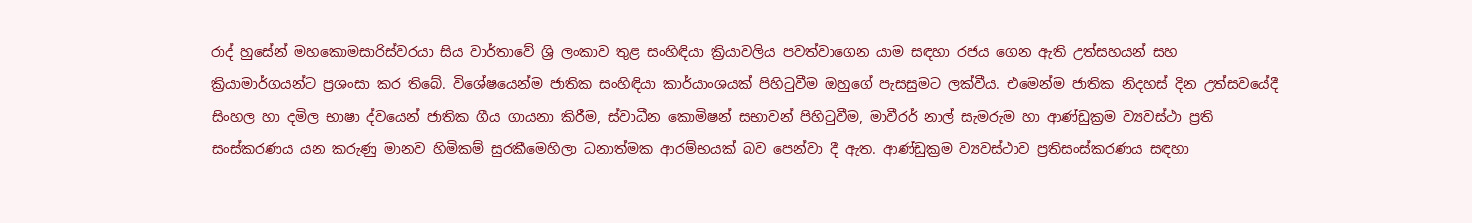රාද් හුසේන් මහකොමසාරිස්වරයා සිය වාර්තාවේ ශ්‍රි ලංකාව තුළ සංහිඳියා ක්‍රියාවලිය පවත්වාගෙන යාම සඳහා රජය ගෙන ඇති උත්සහයන් සහ ක්‍රියාමාර්ගයන්ට ප්‍රශංසා කර තිබේ. විශේෂයෙන්ම ජාතික සංහිඳියා කාර්යාංශයක් පිහිටුවීම ඔහුගේ පැසසුමට ලක්වීය. එමෙන්ම ජාතික නිදහස් දින උත්සවයේදී සිංහල හා දමිල භාෂා ද්වයෙන් ජාතික ගීය ගායනා කිරීම, ස්වාධීන කොමිෂන් සභාවන් පිහිටුවීම, මාවීරර් නාල් සැමරුම හා ආණ්ඩුක්‍රම ව්‍යවස්ථා ප්‍රති සංස්කරණය යන කරුණු මානව හිමිකම් සුරකීමෙහිලා ධනාත්මක ආරම්භයක් බව පෙන්වා දී ඇත. ආණ්ඩුක්‍රම ව්‍යවස්ථාව ප්‍රතිසංස්කරණය සඳහා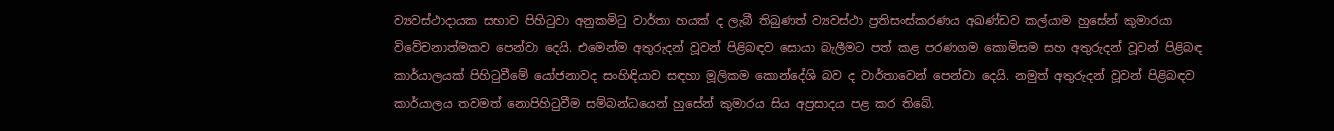ව්‍යවස්ථාදායක සභාව පිහිටුවා අනුකමිටු වාර්තා හයක් ද ලැබී තිබුණත් ව්‍යවස්ථා ප්‍රතිසංස්කරණය අඛණ්ඩව කල්යාම හුසේන් කුමාරයා විවේචනාත්මකව පෙන්වා දෙයි. එමෙන්ම අතුරුදන් වූවන් පිළිබඳව සොයා බැලීමට පත් කළ පරණගම කොමිසම සහ අතුරුදන් වූවන් පිළිබඳ කාර්යාලයක් පිහිටුවීමේ යෝජනාවද සංහිඳියාව සඳහා මූලිකම කොන්දේශි බව ද වාර්තාවෙන් පෙන්වා දෙයි. නමුත් අතුරුදන් වූවන් පිළිබඳව කාර්යාලය තවමත් නොපිහිටුවීම සම්බන්ධයෙන් හුසේන් කුමාරය සිය අප්‍රසාදය පළ කර තිබේ.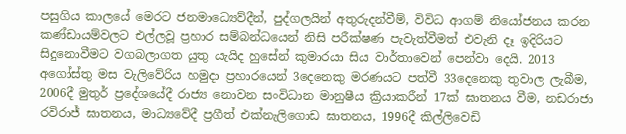පසුගිය කාලයේ මෙරට ජනමාධ්‍යෙව්දීන්, පුද්ගලයින් අතුරුදන්වීම්, විවිධ ආගම් නියෝජනය කරන කණ්ඩායම්වලට එල්ලවූ ප්‍රහාර සම්බන්ධයෙන් නිසි පරීක්ෂණ පැවැත්වීමත් එවැනි දෑ ඉදිරියට සිදුනොවීමට වගබලාගත යුතු යැයිද හුසේන් කුමාරයා සිය වාර්තාවෙන් පෙන්වා දෙයි. 2013 අගෝස්තු මස වැලිවේරිය හමුදා ප්‍රහාරයෙන් 3දෙනෙකු මරණයට පත්වී 33දෙනෙකු තුවාල ලැබීම, 2006දී මුතුර් ප්‍රදේශයේදී රාජ්‍ය නොවන සංවිධාන මානුෂීය ක්‍රියාකරීන් 17ක් ඝාතනය වීම, නඩරාජා රවිරාජ් ඝාතනය, මාධ්‍යවේදී ප්‍රගීත් එක්නැලිගොඩ ඝාතනය, 1996දී කිල්ලිවෙඩි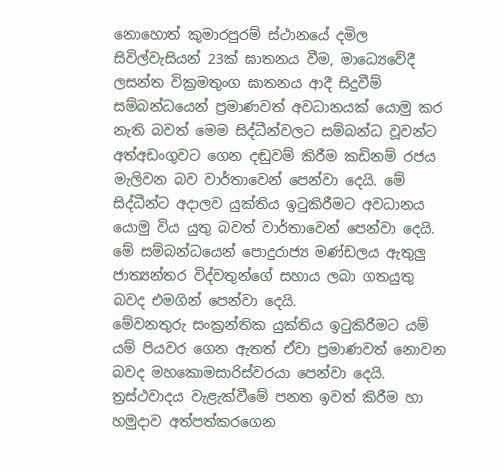නොහොත් කුමාරපුරම් ස්ථානයේ දමිල සිවිල්වැසියන් 23ක් ඝාතනය වීම, මාධ්‍යෙවේදී ලසන්ත වික්‍රමතුංග ඝාතනය ආදී සිදුවීම් සම්බන්ධයෙන් ප්‍රමාණවත් අවධානයක් යොමු කර නැති බවත් මෙම සිද්ධීන්වලට සම්බන්ධ වූවන්ට අත්අඩංගුවට ගෙන දඬුවම් කිරීම කඩිනම් රජය මැලිවන බව වාර්තාවෙන් පෙන්වා දෙයි. මේ සිද්ධීන්ට අදාලව යුක්තිය ඉටුකිරීමට අවධානය යොමු විය යුතු බවත් වාර්තාවෙන් පෙන්වා දෙයි. මේ සම්බන්ධයෙන් පොදුරාජ්‍ය මණ්ඩලය ඇතුලු ජාත්‍යන්තර විද්වතුන්ගේ සහාය ලබා ගතයුතු බවද එමගින් පෙන්වා දෙයි.
මේවනතුරු සංක්‍රන්තික යුක්තිය ඉටුකිරීමට යම් යම් පියවර ගෙන ඇතත් ඒවා ප්‍රමාණවත් නොවන බවද මහකොමසාරිස්වරයා පෙන්වා දෙයි. ත්‍රස්ථවාදය වැළැක්වීමේ පනත ඉවත් කිරීම හා හමුදාව අත්පත්කරගෙන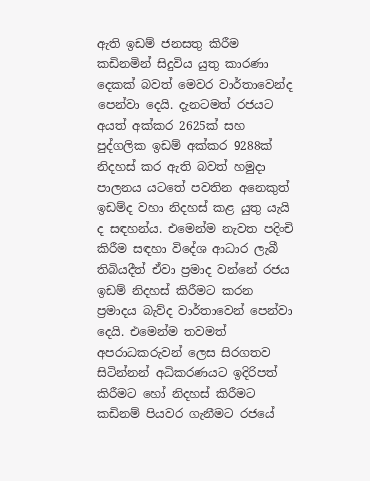ඇති ඉඩම් ජනසතු කිරීම කඩිනමින් සිදුවිය යුතු කාරණා දෙකක් බවත් මෙවර වාර්තාවෙන්ද පෙන්වා දෙයි. දැනටමත් රජයට අයත් අක්කර 2625ක් සහ පුද්ගලික ඉඩම් අක්කර 9288ක් නිදහස් කර ඇති බවත් හමුදා පාලනය යටතේ පවතින අනෙකුත් ඉඩම්ද වහා නිදහස් කළ යුතු යැයි ද සඳහන්ය. එමෙන්ම නැවත පදිංචි කිරීම සඳහා විදේශ ආධාර ලැබී තිබියදීත් ඒවා ප්‍රමාද වන්නේ රජය ඉඩම් නිදහස් කිරීමට කරන ප්‍රමාදය බැව්ද වාර්තාවෙන් පෙන්වා දෙයි. එමෙන්ම තවමත් අපරාධකරුවන් ලෙස සිරගතව සිටින්නන් අධිකරණයට ඉදිරිපත් කිරීමට හෝ නිදහස් කිරීමට කඩිනම් පියවර ගැනීමට රජයේ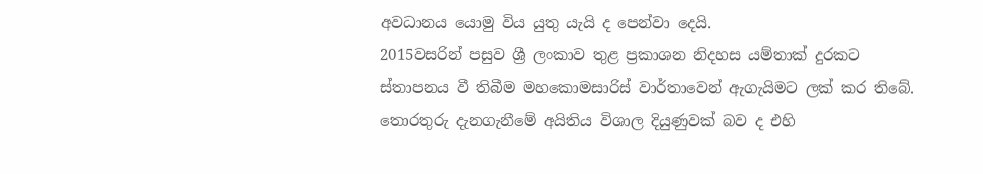අවධානය යොමු විය යුතු යැයි ද පෙන්වා දෙයි.
2015වසරින් පසුව ශ්‍රී ලංකාව තුළ ප්‍රකාශන නිදහස යම්තාක් දුරකට ස්තාපනය වී තිබීම මහකොමසාරිස් වාර්තාවෙන් ඇගැයිමට ලක් කර තිබේ. තොරතුරු දැනගැනීමේ අයිතිය විශාල දියුණුවක් බව ද එහි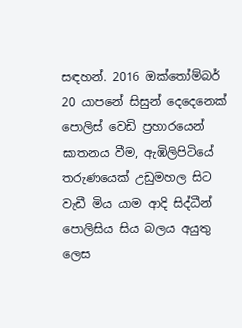සඳහන්. 2016 ඔක්තෝම්බර් 20 යාපනේ සිසුන් දෙදෙනෙක් පොලිස් වෙඩි ප්‍රහාරයෙන් ඝාතනය වීම, ඇඹිලිපිටියේ තරුණයෙක් උඩුමහල සිට වැඩී මිය යාම ආදි සිද්ධීන් පොලිසිය සිය බලය අයුතු ලෙස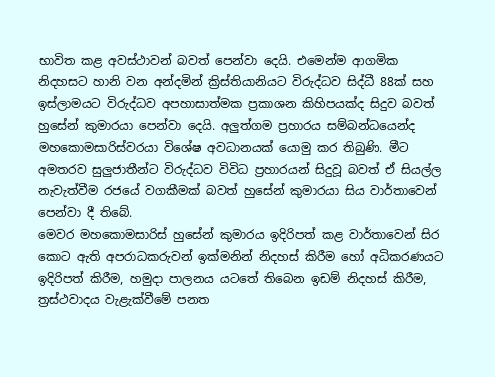භාවිත කළ අවස්ථාවන් බවත් පෙන්වා දෙයි. එමෙන්ම ආගමික නිදහසට හානි වන අන්දමින් ක්‍රිස්තියානියට විරුද්ධව සිද්ධී 88ක් සහ ඉස්ලාමයට විරුද්ධව අපහාසාත්මක ප්‍රකාශන කිහිපයක්ද සිදුව බවත් හුසේන් කුමාරයා පෙන්වා දෙයි. අලුත්ගම ප්‍රහාරය සම්බන්ධයෙන්ද මහකොමසාරිස්වරයා විශේෂ අවධානයක් යොමු කර තිබුණි. මීට අමතරව සුලුජාතීන්ට විරුද්ධව විවිධ ප්‍රහාරයන් සිදුවූ බවත් ඒ සියල්ල නැවැත්වීම රජයේ වගකීමක් බවත් හුසේන් කුමාරයා සිය වාර්තාවෙන් පෙන්වා දී තිබේ.
මෙවර මහකොමසාරිස් හුසේන් කුමාරය ඉදිරිපත් කළ වාර්තාවෙන් සිර කොට ඇති අපරාධකරුවන් ඉක්මනින් නිදහස් කිරීම හෝ අධිකරණයට ඉදිරිපත් කිරීම, හමුදා පාලනය යටතේ තිබෙන ඉඩම් නිදහස් කිරීම, ත්‍රස්ථවාදය වැළැක්වීමේ පනත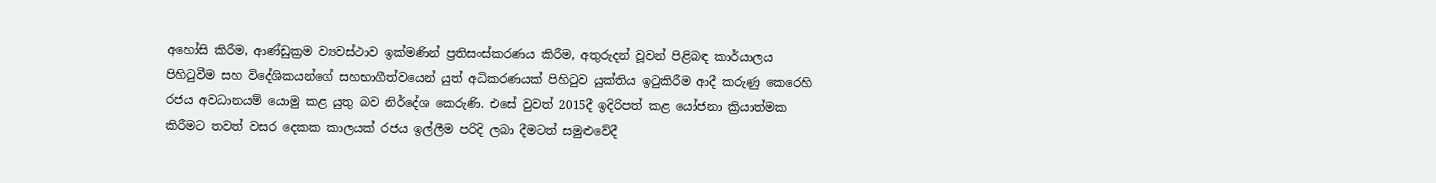අහෝසි කිරීම, ආණ්ඩුක්‍රම ව්‍යවස්ථාව ඉක්මණින් ප්‍රතිසංස්කරණය කිරීම, අතුරුදන් වූවන් පිළිබඳ කාර්යාලය පිහිටුවීම සහ විදේශිකයන්ගේ සහභාගීත්වයෙන් යුත් අධිකරණයක් පිහිටුව යුක්තිය ඉටුකිරීම ආදී කරුණු කෙරෙහි රජය අවධානයම් යොමු කළ යුතු බව නිර්දේශ කෙරුණි. එසේ වුවත් 2015දී ඉදිරිපත් කළ යෝජනා ක්‍රියාත්මක කිරීමට තවත් වසර දෙකක කාලයක් රජය ඉල්ලීම පරිදි ලබා දීමටත් සමුළුවේදී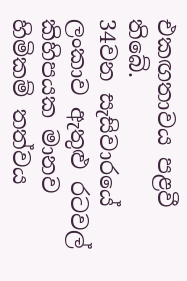එකඟතාවය පළවී තිබේ.
34වන සැසිවාරයේ ලංකාව ඇතුළු රටවල් කිහිපයක මානව හිමිකම් තත්වය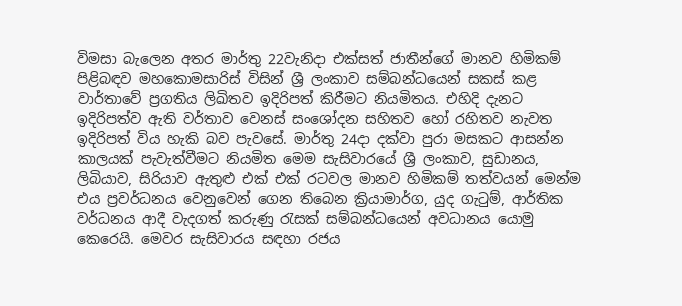විමසා බැලෙන අතර මාර්තු 22වැනිදා එක්සත් ජාතීන්ගේ මානව හිමිකම් පිළිබඳව මහකොමසාරිස් විසින් ශ්‍රී ලංකාව සම්බන්ධයෙන් සකස් කළ වාර්තාවේ ප්‍රගතිය ලිඛිතව ඉදිරිපත් කිරීමට නියමිතය. එහිදි දැනට ඉදිරිපත්ව ඇති වර්තාව වෙනස් සංශෝදන සහිතව හෝ රහිතව නැවත ඉදිරිපත් විය හැකි බව පැවසේ. මාර්තු 24දා දක්වා පුරා මසකට ආසන්න කාලයක් පැවැත්වීමට නියමිත මෙම සැසිවාරයේ ශ්‍රී ලංකාව, සුඩානය, ලිබියාව, සිරියාව ඇතුළු එක් එක් රටවල මානව හිමිකම් තත්වයන් මෙන්ම එය ප්‍රවර්ධනය වෙනුවෙන් ගෙන තිබෙන ක්‍රියාමාර්ග, යුද ගැටුම්, ආර්තික වර්ධනය ආදී වැදගත් කරුණු රැසක් සම්බන්ධයෙන් අවධානය යොමු කෙරෙයි. මෙවර සැසිවාරය සඳහා රජය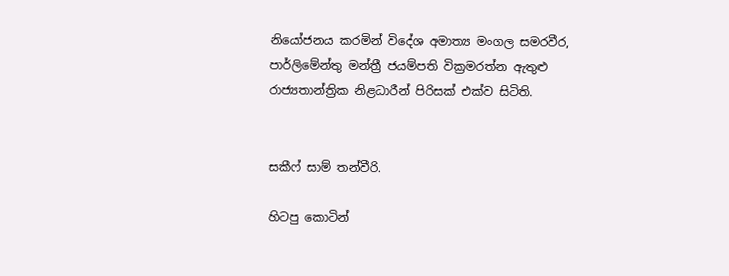නියෝජනය කරමින් විදේශ අමාත්‍ය මංගල සමරවීර, පාර්ලිමේන්තු මන්ත්‍රී ජයම්පති වික්‍රමරත්න ඇතුළු රාජ්‍යතාන්ත්‍රික නිළධාරීන් පිරිසක් එක්ව සිටිති.


සකීෆ් සාම් තන්වීරි.

හිටපු කොටින්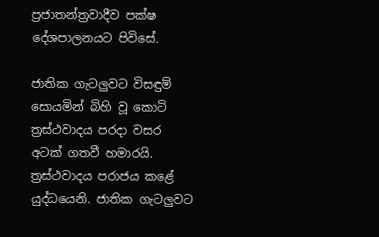ප්‍රජාතන්ත්‍රවාදීව පක්ෂ දේශපාලනයට පිවිසේ.

ජාතික ගැටලුවට විසඳුම් සොයමින් බිහි වූ කොටි ත්‍රස්ථවාදය පරදා වසර අටක් ගතවී හමාරයි. ත්‍රස්ථවාදය පරාජය කළේ යුද්ධයෙනි. ජාතික ගැටලුවට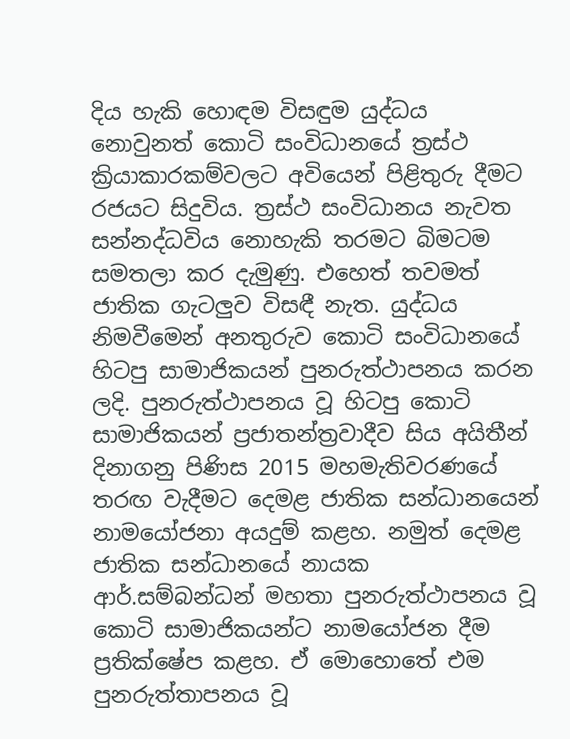දිය හැකි හොඳම විසඳුම යුද්ධය නොවුනත් කොටි සංවිධානයේ ත්‍රස්ථ ක්‍රියාකාරකම්වලට අවියෙන් පිළිතුරු දීමට රජයට සිදුවිය. ත්‍රස්ථ සංවිධානය නැවත සන්නද්ධවිය නොහැකි තරමට බිමටම සමතලා කර දැමුණු. එහෙත් තවමත් ජාතික ගැටලුව විසඳී නැත. යුද්ධය නිමවීමෙන් අනතුරුව කොටි සංවිධානයේ හිටපු සාමාජිකයන් පුනරුත්ථාපනය කරන ලදි. පුනරුත්ථාපනය වූ හිටපු කොටි සාමාජිකයන් ප්‍රජාතන්ත්‍රවාදීව සිය අයිතීන් දිනාගනු පිණිස 2015 මහමැතිවරණයේ තරඟ වැදීමට දෙමළ ජාතික සන්ධානයෙන් නාමයෝජනා අයදුම් කළහ. නමුත් දෙමළ ජාතික සන්ධානයේ නායක ආර්.සම්බන්ධන් මහතා පුනරුත්ථාපනය වූ කොටි සාමාජිකයන්ට නාමයෝජන දීම ප්‍රතික්ෂේප කළහ. ඒ මොහොතේ එම පුනරුත්තාපනය වූ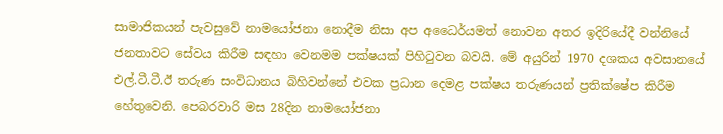සාමාජිකයන් පැවසුවේ නාමයෝජනා නොදීම නිසා අප අධෛර්යමත් නොවන අතර ඉදිරියේදී වන්නියේ ජනතාවට සේවය කිරීම සඳහා වෙනමම පක්ෂයක් පිහිටුවන බවයි. මේ අයුරින් 1970 දශකය අවසානයේ එල්.ටී.ටී.ඊ තරුණ සංවිධානය බිහිවන්නේ එවක ප්‍රධාන දෙමළ පක්ෂය තරුණයන් ප්‍රතික්ෂේප කිරීම හේතුවෙනි. පෙබරවාරි මස 28දින නාමයෝජනා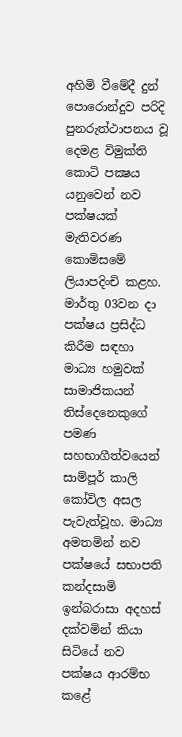අහිමි වීමේදී දුන් පොරොන්දුව පරිදි පුනරුත්ථාපනය වූ දෙමළ විමුක්ති කොටි පක්‍ෂය යනුවෙන් නව පක්ෂයක් මැතිවරණ කොමිසමේ ලියාපදිංචි කළහ.
මාර්තු 03වන දා පක්ෂය ප්‍රසිද්ධ කිරීම සඳහා මාධ්‍ය හමුවක් සාමාජිකයන් තිස්දෙනෙකුගේ පමණ සහභාගීත්වයෙන් සාම්පූර් කාලි කෝවිල අසල පැවැත්වූහ. මාධ්‍ය අමතමින් නව පක්ෂයේ සභාපති කන්දසාමි ඉන්බරාසා අදහස් දක්වමින් කියා සිටියේ නව පක්ෂය ආරම්භ කළේ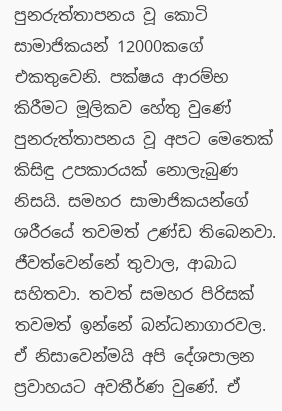පුනරුත්තාපනය වූ කොටි සාමාජිකයන් 12000කගේ එකතුවෙනි. පක්ෂය ආරම්භ කිරීමට මූලිකව හේතු වුණේ පුනරුත්තාපනය වූ අපට මෙතෙක් කිසිඳු උපකාරයක් නොලැබුණ නිසයි. සමහර සාමාජිකයන්ගේ ශරීරයේ තවමත් උණ්ඩ තිබෙනවා. ජීවත්වෙන්නේ තුවාල, ආබාධ සහිතවා. තවත් සමහර පිරිසක් තවමත් ඉන්නේ බන්ධනාගාරවල. ඒ නිසාවෙන්මයි අපි දේශපාලන ප්‍රවාහයට අවතීර්ණ වුණේ. ඒ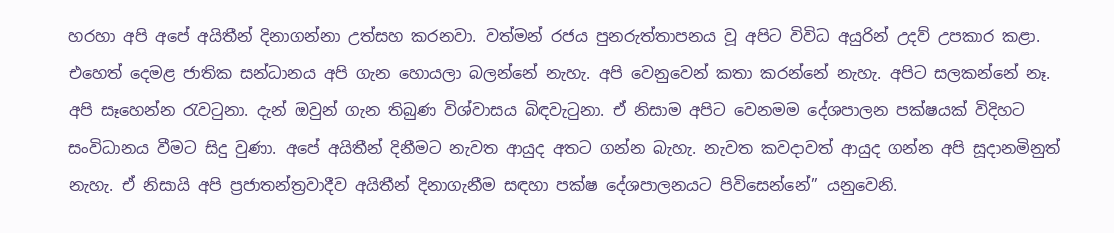හරහා අපි අපේ අයිතීන් දිනාගන්නා උත්සහ කරනවා. වත්මන් රජය පුනරුත්තාපනය වූ අපිට විවිධ අයුරින් උදව් උපකාර කළා. එහෙත් දෙමළ ජාතික සන්ධානය අපි ගැන හොයලා බලන්නේ නැහැ. අපි වෙනුවෙන් කතා කරන්නේ නැහැ. අපිට සලකන්නේ නෑ. අපි සෑහෙන්න රැවටුනා. දැන් ඔවුන් ගැන තිබුණ විශ්වාසය බිඳවැටුනා. ඒ නිසාම අපිට වෙනමම දේශපාලන පක්ෂයක් විදිහට සංවිධානය වීමට සිදු වුණා. අපේ අයිතීන් දිනීමට නැවත ආයුද අතට ගන්න බැහැ. නැවත කවදාවත් ආයුද ගන්න අපි සූදානමිනුත් නැහැ. ඒ නිසායි අපි ප්‍රජාතන්ත්‍රවාදීව අයිතීන් දිනාගැනීම සඳහා පක්ෂ දේශපාලනයට පිවිසෙන්නේ” යනුවෙනි.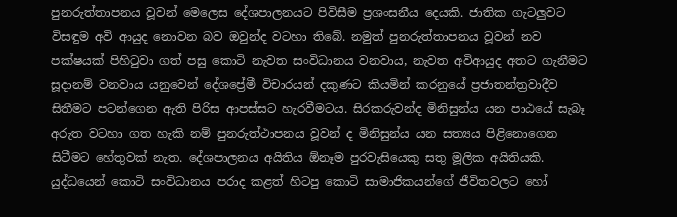පුනරුත්තාපනය වූවන් මෙලෙස දේශපාලනයට පිවිසීම ප්‍රශංසනීය දෙයකි. ජාතික ගැටලුවට විසඳුම අවි ආයුද නොවන බව ඔවුන්ද වටහා තිබේ. නමුත් පුනරුත්තාපනය වූවන් නව පක්ෂයක් පිහිටුවා ගත් පසු කොටි නැවත සංවිධානය වනවාය, නැවත අවිආයුද අතට ගැනීමට සූදානම් වනවාය යනුවෙන් දේශප්‍රේමී විචාරයන් දකුණට කියමින් කරනුයේ ප්‍රජාතන්ත්‍රවාදීව සිතීමට පටන්ගෙන ඇති පිරිස ආපස්සට හැරවීමටය. සිරකරුවන්ද මිනිසුන්ය යන පාඨයේ සැබෑ අරුත වටහා ගත හැකි නම් පුනරුත්ථාපනය වූවන් ද මිනිසුන්ය යන සත්‍යය පිළිනොගෙන සිටීමට හේතුවක් නැත. දේශපාලනය අයිතිය ඕනෑම පුරවැසියෙකු සතු මූලික අයිතියකි. යුද්ධයෙන් කොටි සංවිධානය පරාද කළත් හිටපු කොටි සාමාජිකයන්ගේ ජීවිතවලට හෝ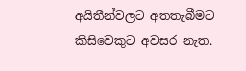අයිතීන්වලට අතතැබීමට කිසිවෙකුට අවසර නැත.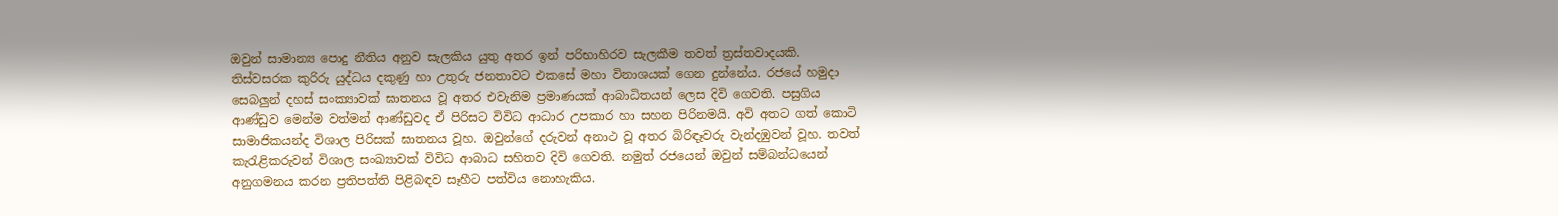ඔවුන් සාමාන්‍ය පොදු නීතිය අනුව සැලකිය යුතු අතර ඉන් පරිභාහිරව සැලකීම තවත් ත්‍රස්තවාදයකි.
තිස්වසරක කුරිරු යුද්ධය දකුණු හා උතුරු ජනතාවට එකසේ මහා විනාශයක් ගෙන දුන්නේය. රජයේ හමුදා සෙබලුන් දහස් සංක්‍යාවක් ඝාතනය වූ අතර එවැනිම ප්‍රමාණයක් ආබාධිතයන් ලෙස දිවි ගෙවති. පසුගිය ආණ්ඩුව මෙන්ම වත්මන් ආණ්ඩුවද ඒ පිරිසට විවිධ ආධාර උපකාර හා සහන පිරිනමයි. අවි අතට ගත් කොටි සාමාජිකයන්ද විශාල පිරිසක් ඝාතනය වූහ. ඔවුන්ගේ දරුවන් අනාථ වූ අතර බිරිඳෑවරු වැන්දඹුවන් වූහ. තවත් කැරැළිකරුවන් විශාල සංඛ්‍යාවක් විවිධ ආබාධ සහිතව දිවි ගෙවති. නමුත් රජයෙන් ඔවුන් සම්බන්ධයෙන් අනුගමනය කරන ප්‍රතිපත්ති පිළිබඳව සෑහීට පත්විය නොහැකිය.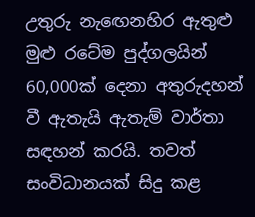උතුරු නැඟෙනහිර ඇතුළු මුළු රටේම පුද්ගලයින් 60,000ක් දෙනා අතුරුදහන් වී ඇතැයි ඇතැම් වාර්තා සඳහන් කරයි. තවත් සංවිධානයක් සිදු කළ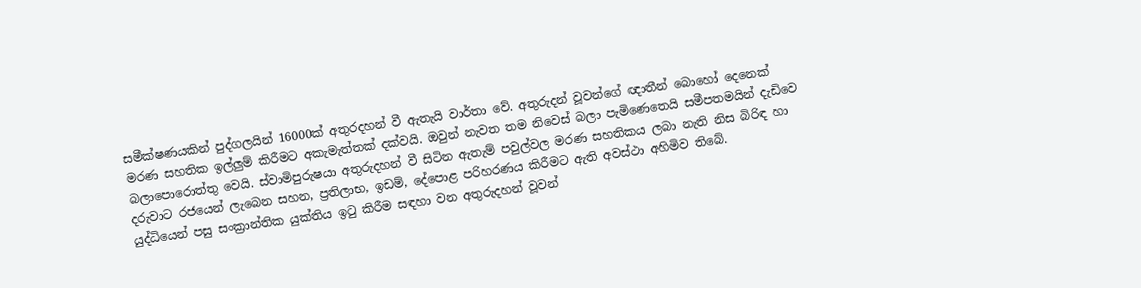සමීක්ෂණයකින් පුද්ගලයින් 16000ක් අතුරදහන් වී ඇතැයි වාර්තා වේ. අතුරුදන් වූවන්ගේ ඥාතීන් බොහෝ දෙනෙක් මරණ සහතික ඉල්ලුම් කිරීමට අකැමැත්තක් දක්වයි. ඔවුන් නැවත ‍තම නිවෙස් බලා පැමිණෙතෙයි සමීපතමයින් දැඩිවෙ බලාපොරොත්තු වෙයි. ස්වාමිපුරුෂයා අතුරුදහන් වී සිටින ඇතැම් පවුල්වල මරණ සහතිකය ලබා නැති නිස බිරිඳ හා දරුවාට රජයෙන් ලැබෙන සහන, ප්‍රතිලාභ, ඉඩම්, දේපොළ පරිහරණය කිරීමට ඇති අවස්ථා අහිමිව තිබේ.
යුද්ධියෙන් පසු සංක්‍රාන්තික යුක්තිය ඉටු කිරීම සඳහා වන අතුරුදහන් වූවන්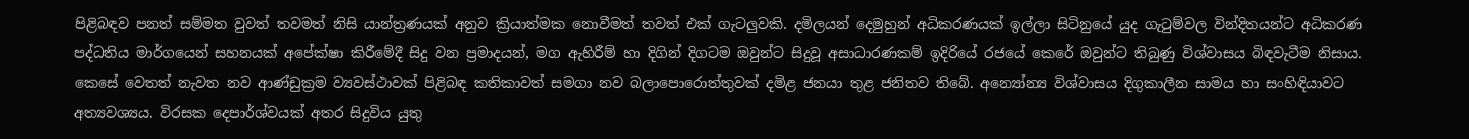පිළිබඳව පනත් සම්මත වුවත් තවමත් නිසි යාන්ත්‍රණයක් අනුව ක්‍රියාත්මක නොවීමත් තවත් එක් ගැටලුවකි. දමිලයන් දෙමුහුන් අධිකරණයක් ඉල්ලා සිටිනුයේ යුද ගැටුම්වල වින්දිතයන්ට අධිකරණ පද්ධතිය මාර්ගයෙන් සහනයක් අපේක්ෂා කිරීමේදී සිදු වන ප්‍රමාදයන්, මග ඇහිරීම් හා දිගින් දිගටම ඔවුන්ට සිදුවූ අසාධාරණකම් ඉදිරියේ රජයේ කෙරේ ඔවුන්ට තිබුණු විශ්වාසය බිඳවැටීම නිසාය. කෙසේ වෙතත් නැවත නව ආණ්ඩුක්‍රම ව්‍යවස්ථාවක් පිළිබඳ කතිකාවත් සමගා නව බලාපොරොත්තුවක් දමිළ ජනයා තුළ ජනිතව තිබේ. අන්‍යෝන්‍ය විශ්වාසය දිගුකාලීන සාමය හා සංහිඳියාවට අත්‍යවශ්‍යය. විරසක දෙපාර්ශ්වයක් අතර සිදුවිය යුතු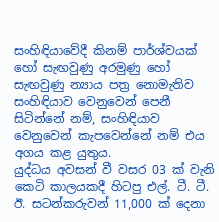සංහිඳියාවේදී කිනම් පාර්ශ්වයක් හෝ සැඟවුණු අරමුණු හෝ සැඟවුණු න්‍යාය පත්‍ර නොමැතිව සංහිඳියාව වෙනුවෙන් පෙනී සිටින්නේ නම්, සංහිඳියාව වෙනුවෙන් කැපවෙන්නේ නම් එය අගය කළ යුතුය.
යුද්ධය අවසන් වී වසර 03 ක්‌ වැනි කෙටි කාලයකදී හිටපු එල්. ටී. ටී. ඊ. සටන්කරුවන් 11,000 ක්‌ දෙනා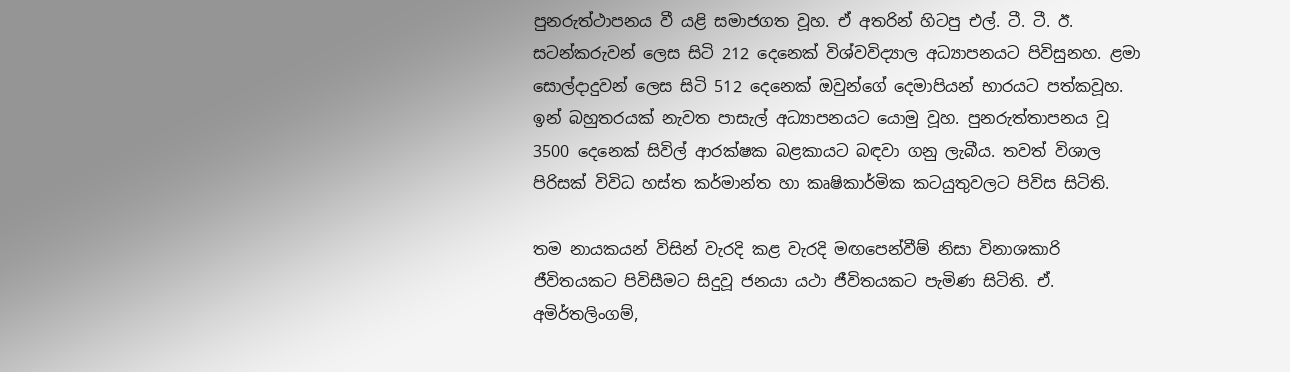පුනරුත්ථාපනය වී යළි සමාජගත වූහ. ඒ අතරින් හිටපු එල්. ටී. ටී. ඊ. සටන්කරුවන් ලෙස සිටි 212 දෙනෙක්‌ විශ්වවිද්‍යාල අධ්‍යාපනයට පිවිසුනහ. ළමා සොල්දාදුවන් ලෙස සිටි 512 දෙනෙක්‌ ඔවුන්ගේ දෙමාපියන් භාරයට පත්කවූහ. ඉන් බහුතරයක් නැවත පාසැල් අධ්‍යාපනයට යොමු වූහ. පුනරුත්තාපනය වූ 3500 දෙනෙක්‌ සිවිල් ආරක්‌ෂක බළකායට බඳවා ගනු ලැබීය. තවත් විශාල පිරිසක් විවිධ හස්ත කර්මාන්ත හා කෘෂිකාර්මික කටයුතුවලට පිවිස සිටිති.

තම නායකයන් විසින් වැරදි කළ වැරදි මඟපෙන්වීම් නිසා විනාශකාරි ජීවිතයකට පිවිසීමට සිදුවූ ජනයා යථා ජීවිතයකට පැමිණ සිටිති. ඒ. අමිර්තලිංගම්,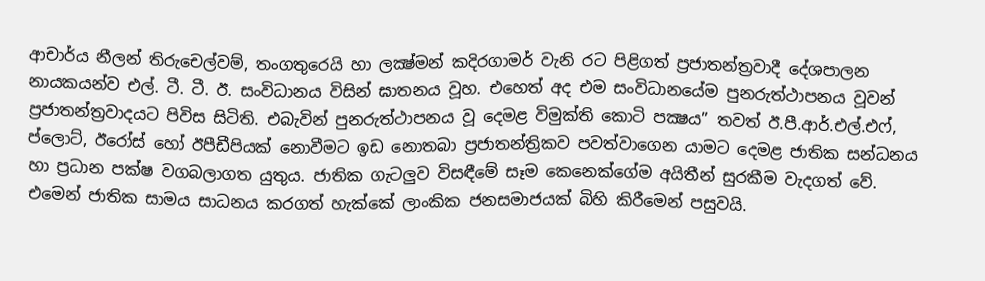ආචාර්ය නීලන් තිරුචෙල්වම්, තංගතුරෙයි හා ලක්‍ෂ්මන් කදිරගාමර් වැනි රට පිළිගත් ප්‍රජාතන්ත්‍රවාදී දේශපාලන නායකයන්ව එල්. ටී. ටී. ඊ. සංවිධානය විසින් ඝාතනය වූහ. එහෙත් අද එම සංවිධානයේම පුනරුත්ථාපනය වූවන් ප්‍රජාතන්ත්‍රවාදයට පිවිස සිටිති. එබැවින් පුනරුත්ථාපනය වූ දෙමළ විමුක්ති කොටි පක්‍ෂය” තවත් ඊ.පී.ආර්.එල්.එෆ්, ප්ලොට්, ඊරෝස් හෝ ඊපීඩීපියක් නොවීමට ඉඩ නොතබා ප්‍රජාතන්ත්‍රිකව පවත්වාගෙන යාමට දෙමළ ජාතික සන්ධනය හා ප්‍රධාන පක්ෂ වගබලාගත යුතුය. ජාතික ගැටලුව විසඳීමේ සෑම කෙනෙක්ගේම අයිතීන් සුරකීම වැදගත් වේ. එමෙන් ජාතික සාමය සාධනය කරගත් හැක්කේ ලාංකික ජනසමාජයක් බිහි කිරීමෙන් පසුවයි.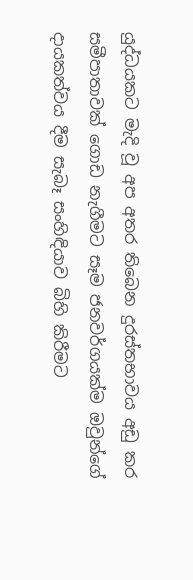යුද්ධයකට මැදි වූ අප අතර තිබෙන දුරස්තභාවය අඩු කර සමීපාතාවක් ගොඩ නැගීමට සෑම ජනවර්ගයක්ම ඔවුන්ගේ දායකත්වය දීම සැබෑ සංහිඳියාව බිහි කිරීමට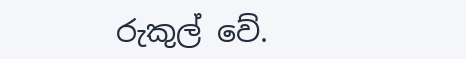රුකුල් වේ.